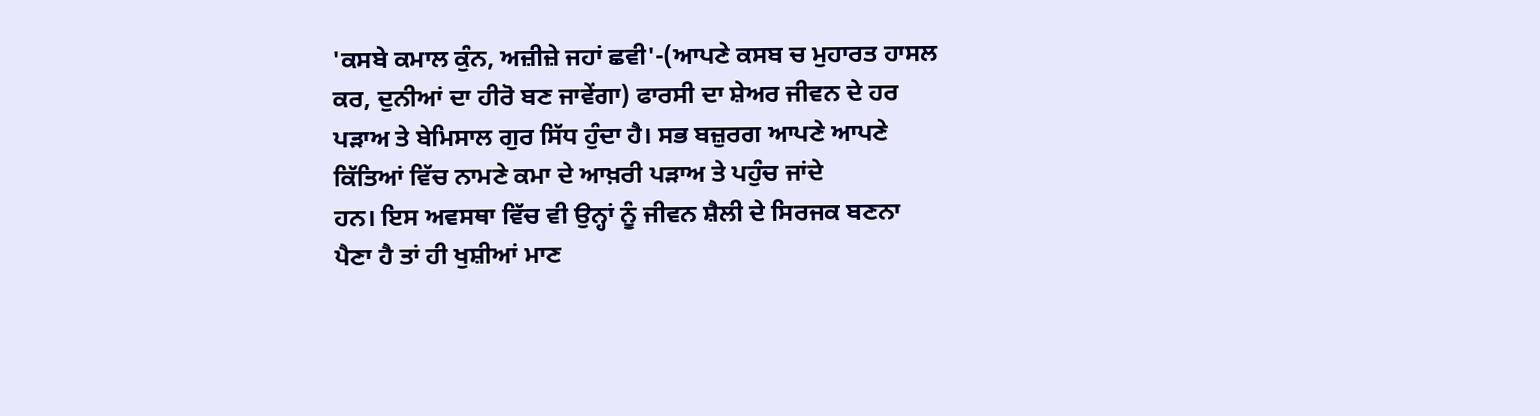'ਕਸਬੇ ਕਮਾਲ ਕੁੰਨ, ਅਜ਼ੀਜ਼ੇ ਜਹਾਂ ਛਵੀ'-(ਆਪਣੇ ਕਸਬ ਚ ਮੁਹਾਰਤ ਹਾਸਲ
ਕਰ, ਦੁਨੀਆਂ ਦਾ ਹੀਰੋ ਬਣ ਜਾਵੇਂਗਾ) ਫਾਰਸੀ ਦਾ ਸ਼ੇਅਰ ਜੀਵਨ ਦੇ ਹਰ
ਪੜਾਅ ਤੇ ਬੇਮਿਸਾਲ ਗੁਰ ਸਿੱਧ ਹੁੰਦਾ ਹੈ। ਸਭ ਬਜ਼ੁਰਗ ਆਪਣੇ ਆਪਣੇ
ਕਿੱਤਿਆਂ ਵਿੱਚ ਨਾਮਣੇ ਕਮਾ ਦੇ ਆਖ਼ਰੀ ਪੜਾਅ ਤੇ ਪਹੁੰਚ ਜਾਂਦੇ
ਹਨ। ਇਸ ਅਵਸਥਾ ਵਿੱਚ ਵੀ ਉਨ੍ਹਾਂ ਨੂੰ ਜੀਵਨ ਸ਼ੈਲੀ ਦੇ ਸਿਰਜਕ ਬਣਨਾ
ਪੈਣਾ ਹੈ ਤਾਂ ਹੀ ਖੁਸ਼ੀਆਂ ਮਾਣ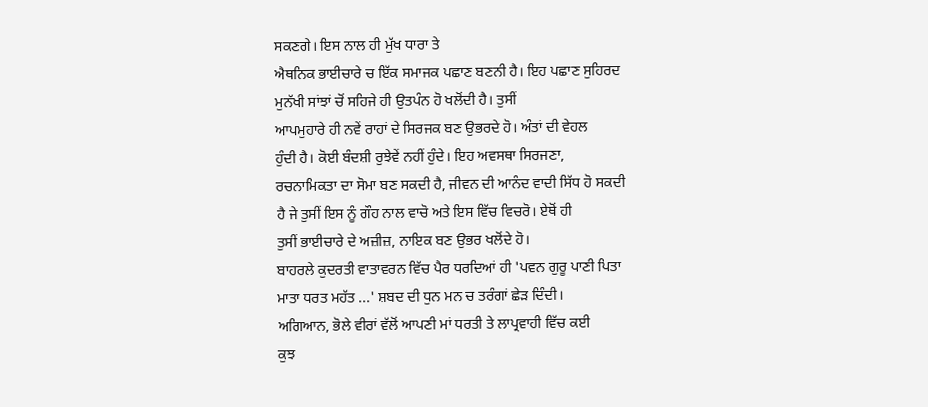ਸਕਣਗੇ। ਇਸ ਨਾਲ ਹੀ ਮੁੱਖ ਧਾਰਾ ਤੇ
ਐਥਨਿਕ ਭਾਈਚਾਰੇ ਚ ਇੱਕ ਸਮਾਜਕ ਪਛਾਣ ਬਣਨੀ ਹੈ। ਇਹ ਪਛਾਣ ਸੁਹਿਰਦ
ਮੁਨੱਖੀ ਸਾਂਝਾਂ ਚੋਂ ਸਹਿਜੇ ਹੀ ਉਤਪੰਨ ਹੋ ਖਲੋਂਦੀ ਹੈ। ਤੁਸੀਂ
ਆਪਮੁਹਾਰੇ ਹੀ ਨਵੇਂ ਰਾਹਾਂ ਦੇ ਸਿਰਜਕ ਬਣ ਉਭਰਦੇ ਹੋ। ਅੰਤਾਂ ਦੀ ਵੇਹਲ
ਹੁੰਦੀ ਹੈ। ਕੋਈ ਬੰਦਸ਼ੀ ਰੁਝੇਵੇਂ ਨਹੀਂ ਹੁੰਦੇ। ਇਹ ਅਵਸਥਾ ਸਿਰਜਣਾ,
ਰਚਨਾਮਿਕਤਾ ਦਾ ਸੋਮਾ ਬਣ ਸਕਦੀ ਹੈ, ਜੀਵਨ ਦੀ ਆਨੰਦ ਵਾਦੀ ਸਿੱਧ ਹੋ ਸਕਦੀ
ਹੈ ਜੇ ਤੁਸੀਂ ਇਸ ਨੂੰ ਗੌਹ ਨਾਲ ਵਾਚੋ ਅਤੇ ਇਸ ਵਿੱਚ ਵਿਚਰੋ। ਏਥੋਂ ਹੀ
ਤੁਸੀਂ ਭਾਈਚਾਰੇ ਦੇ ਅਜ਼ੀਜ਼, ਨਾਇਕ ਬਣ ਉਭਰ ਖਲੋਂਦੇ ਹੋ।
ਬਾਹਰਲੇ ਕੁਦਰਤੀ ਵਾਤਾਵਰਨ ਵਿੱਚ ਪੈਰ ਧਰਦਿਆਂ ਹੀ 'ਪਵਨ ਗੁਰੂ ਪਾਣੀ ਪਿਤਾ
ਮਾਤਾ ਧਰਤ ਮਹੱਤ ...' ਸ਼ਬਦ ਦੀ ਧੁਨ ਮਨ ਚ ਤਰੰਗਾਂ ਛੇੜ ਦਿੰਦੀ।
ਅਗਿਆਨ, ਭੋਲੇ ਵੀਰਾਂ ਵੱਲੋਂ ਆਪਣੀ ਮਾਂ ਧਰਤੀ ਤੇ ਲਾਪ੍ਰਵਾਹੀ ਵਿੱਚ ਕਈ
ਕੁਝ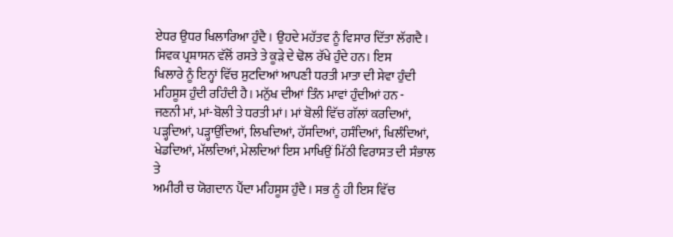ਏਧਰ ਉਧਰ ਖਿਲਾਰਿਆ ਹੁੰਦੈ। ਉਹਦੇ ਮਹੱਤਵ ਨੂੰ ਵਿਸਾਰ ਦਿੱਤਾ ਲੱਗਦੈ।
ਸਿਵਕ ਪ੍ਰਸ਼ਾਸਨ ਵੱਲੋਂ ਰਸਤੇ ਤੇ ਕੂੜੇ ਦੇ ਢੋਲ ਰੱਖੇ ਹੁੰਦੇ ਹਨ। ਇਸ
ਖਿਲਾਰੇ ਨੂੰ ਇਨ੍ਹਾਂ ਵਿੱਚ ਸੁਟਦਿਆਂ ਆਪਣੀ ਧਰਤੀ ਮਾਤਾ ਦੀ ਸੇਵਾ ਹੁੰਦੀ
ਮਹਿਸੂਸ ਹੁੰਦੀ ਰਹਿੰਦੀ ਹੈ। ਮਨੁੱਖ ਦੀਆਂ ਤਿੰਨ ਮਾਵਾਂ ਹੁੰਦੀਆਂ ਹਨ -
ਜਣਨੀ ਮਾਂ, ਮਾਂ-ਬੋਲੀ ਤੇ ਧਰਤੀ ਮਾਂ। ਮਾਂ ਬੋਲੀ ਵਿੱਚ ਗੱਲਾਂ ਕਰਦਿਆਂ,
ਪੜ੍ਹਦਿਆਂ, ਪੜ੍ਹਾਉਂਦਿਆਂ, ਲਿਖਦਿਆਂ, ਹੱਸਦਿਆਂ, ਹਸੰਦਿਆਂ, ਖਿਲੰਦਿਆਂ,
ਖੇਡਦਿਆਂ, ਮੱਲਦਿਆਂ, ਮੇਲਦਿਆਂ ਇਸ ਮਾਖਿਉਂ ਮਿੱਠੀ ਵਿਰਾਸਤ ਦੀ ਸੰਭਾਲ ਤੇ
ਅਮੀਰੀ ਚ ਯੋਗਦਾਨ ਪੈਂਦਾ ਮਹਿਸੂਸ ਹੁੰਦੈ। ਸਭ ਨੂੰ ਹੀ ਇਸ ਵਿੱਚ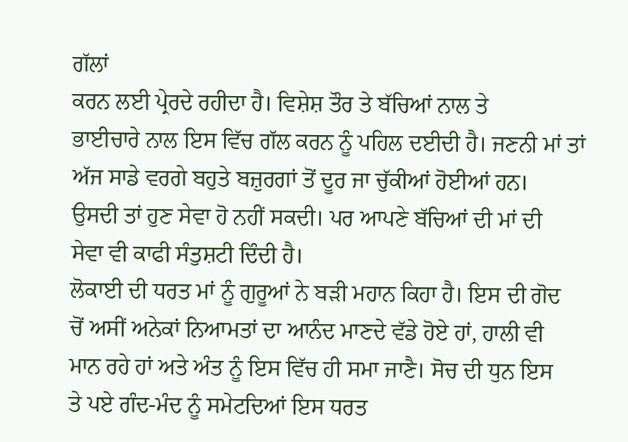ਗੱਲਾਂ
ਕਰਨ ਲਈ ਪ੍ਰੇਰਦੇ ਰਹੀਦਾ ਹੈ। ਵਿਸ਼ੇਸ਼ ਤੌਰ ਤੇ ਬੱਚਿਆਂ ਨਾਲ ਤੇ
ਭਾਈਚਾਰੇ ਨਾਲ ਇਸ ਵਿੱਚ ਗੱਲ ਕਰਨ ਨੂੰ ਪਹਿਲ ਦਈਦੀ ਹੈ। ਜਣਨੀ ਮਾਂ ਤਾਂ
ਅੱਜ ਸਾਡੇ ਵਰਗੇ ਬਹੁਤੇ ਬਜ਼ੁਰਗਾਂ ਤੋਂ ਦੂਰ ਜਾ ਚੁੱਕੀਆਂ ਹੋਈਆਂ ਹਨ।
ਉਸਦੀ ਤਾਂ ਹੁਣ ਸੇਵਾ ਹੋ ਨਹੀਂ ਸਕਦੀ। ਪਰ ਆਪਣੇ ਬੱਚਿਆਂ ਦੀ ਮਾਂ ਦੀ
ਸੇਵਾ ਵੀ ਕਾਫੀ ਸੰਤੁਸ਼ਟੀ ਦਿੰਦੀ ਹੈ।
ਲੋਕਾਈ ਦੀ ਧਰਤ ਮਾਂ ਨੂੰ ਗੁਰੂਆਂ ਨੇ ਬੜੀ ਮਹਾਨ ਕਿਹਾ ਹੈ। ਇਸ ਦੀ ਗੋਦ
ਚੋਂ ਅਸੀਂ ਅਨੇਕਾਂ ਨਿਆਮਤਾਂ ਦਾ ਆਨੰਦ ਮਾਣਦੇ ਵੱਡੇ ਹੋਏ ਹਾਂ, ਹਾਲੀ ਵੀ
ਮਾਨ ਰਹੇ ਹਾਂ ਅਤੇ ਅੰਤ ਨੂੰ ਇਸ ਵਿੱਚ ਹੀ ਸਮਾ ਜਾਣੈ। ਸੋਚ ਦੀ ਧੁਨ ਇਸ
ਤੇ ਪਏ ਗੰਦ-ਮੰਦ ਨੂੰ ਸਮੇਟਦਿਆਂ ਇਸ ਧਰਤ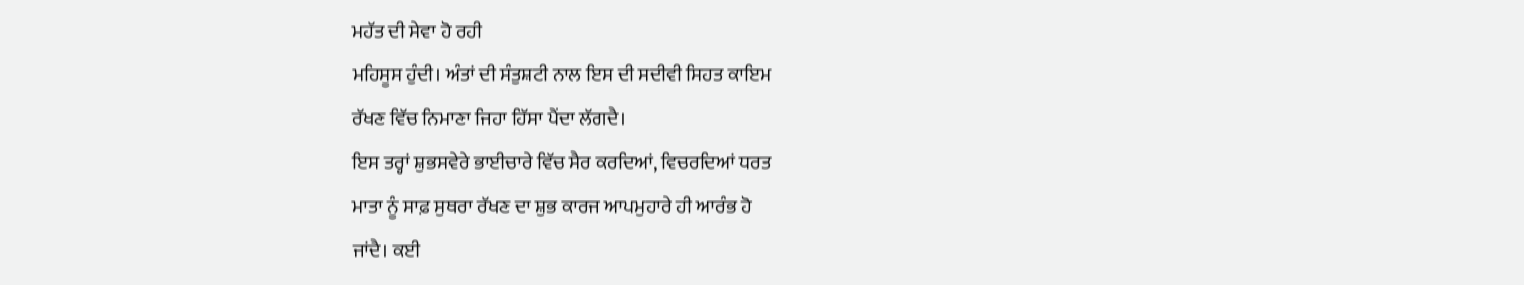ਮਹੱਤ ਦੀ ਸੇਵਾ ਹੋ ਰਹੀ
ਮਹਿਸੂਸ ਹੁੰਦੀ। ਅੰਤਾਂ ਦੀ ਸੰਤੁਸ਼ਟੀ ਨਾਲ ਇਸ ਦੀ ਸਦੀਵੀ ਸਿਹਤ ਕਾਇਮ
ਰੱਖਣ ਵਿੱਚ ਨਿਮਾਣਾ ਜਿਹਾ ਹਿੱਸਾ ਪੈਂਦਾ ਲੱਗਦੈ।
ਇਸ ਤਰ੍ਹਾਂ ਸ਼ੁਭਸਵੇਰੇ ਭਾਈਚਾਰੇ ਵਿੱਚ ਸੈਰ ਕਰਦਿਆਂ, ਵਿਚਰਦਿਆਂ ਧਰਤ
ਮਾਤਾ ਨੂੰ ਸਾਫ਼ ਸੁਥਰਾ ਰੱਖਣ ਦਾ ਸ਼ੁਭ ਕਾਰਜ ਆਪਮੁਹਾਰੇ ਹੀ ਆਰੰਭ ਹੋ
ਜਾਂਦੈ। ਕਈ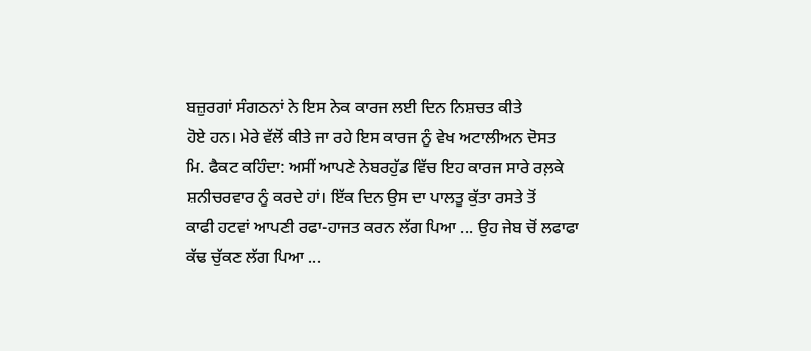ਬਜ਼ੁਰਗਾਂ ਸੰਗਠਨਾਂ ਨੇ ਇਸ ਨੇਕ ਕਾਰਜ ਲਈ ਦਿਨ ਨਿਸ਼ਚਤ ਕੀਤੇ
ਹੋਏ ਹਨ। ਮੇਰੇ ਵੱਲੋਂ ਕੀਤੇ ਜਾ ਰਹੇ ਇਸ ਕਾਰਜ ਨੂੰ ਵੇਖ ਅਟਾਲੀਅਨ ਦੋਸਤ
ਮਿ. ਫੈਕਟ ਕਹਿੰਦਾ: ਅਸੀਂ ਆਪਣੇ ਨੇਬਰਹੁੱਡ ਵਿੱਚ ਇਹ ਕਾਰਜ ਸਾਰੇ ਰਲ਼ਕੇ
ਸ਼ਨੀਚਰਵਾਰ ਨੂੰ ਕਰਦੇ ਹਾਂ। ਇੱਕ ਦਿਨ ਉਸ ਦਾ ਪਾਲਤੂ ਕੁੱਤਾ ਰਸਤੇ ਤੋਂ
ਕਾਫੀ ਹਟਵਾਂ ਆਪਣੀ ਰਫਾ-ਹਾਜਤ ਕਰਨ ਲੱਗ ਪਿਆ ... ਉਹ ਜੇਬ ਚੋਂ ਲਫਾਫਾ
ਕੱਢ ਚੁੱਕਣ ਲੱਗ ਪਿਆ ...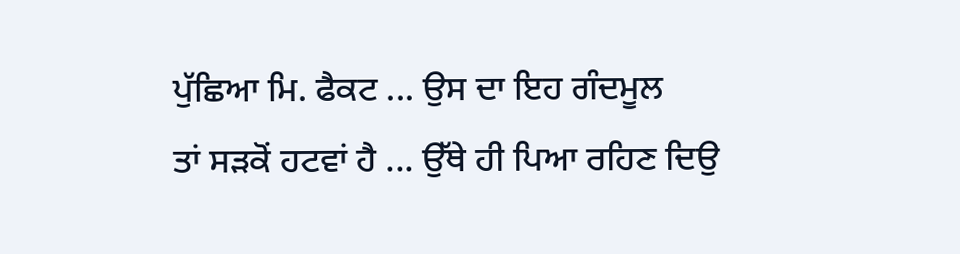ਪੁੱਛਿਆ ਮਿ. ਫੈਕਟ ... ਉਸ ਦਾ ਇਹ ਗੰਦਮੂਲ
ਤਾਂ ਸੜਕੋਂ ਹਟਵਾਂ ਹੈ ... ਉੱਥੇ ਹੀ ਪਿਆ ਰਹਿਣ ਦਿਉ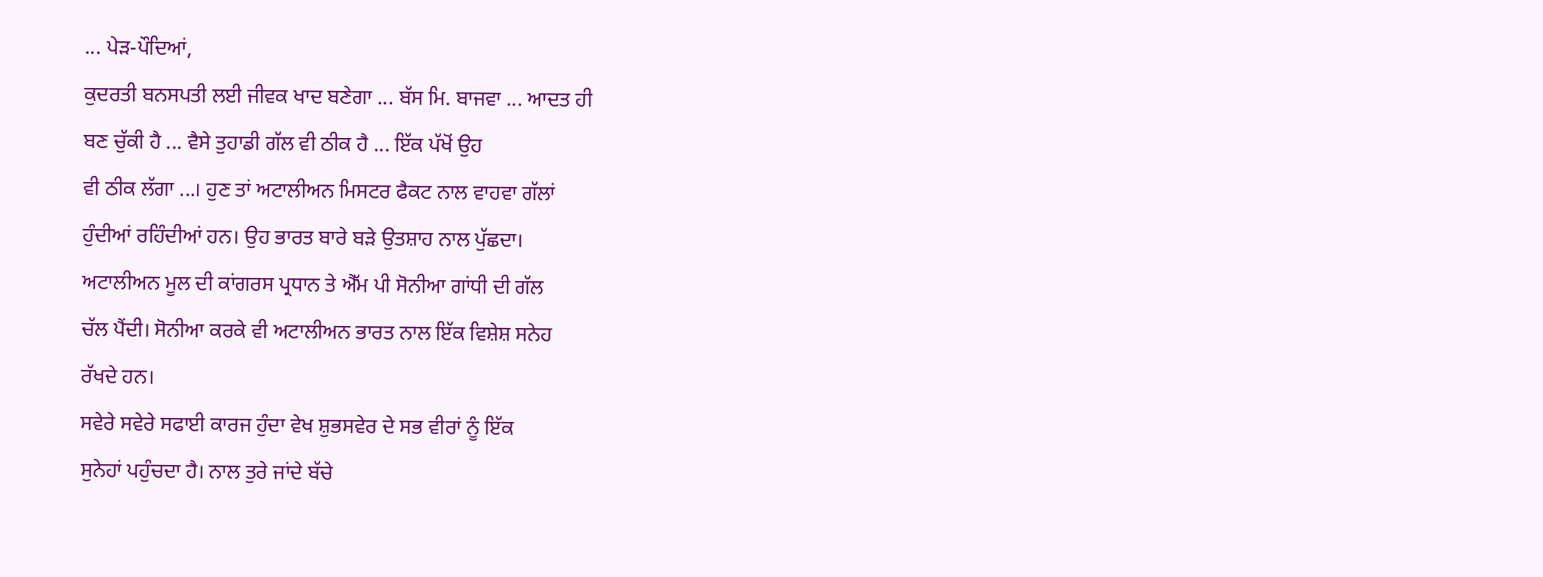... ਪੇੜ-ਪੌਦਿਆਂ,
ਕੁਦਰਤੀ ਬਨਸਪਤੀ ਲਈ ਜੀਵਕ ਖਾਦ ਬਣੇਗਾ ... ਬੱਸ ਮਿ. ਬਾਜਵਾ ... ਆਦਤ ਹੀ
ਬਣ ਚੁੱਕੀ ਹੈ ... ਵੈਸੇ ਤੁਹਾਡੀ ਗੱਲ ਵੀ ਠੀਕ ਹੈ ... ਇੱਕ ਪੱਖੋਂ ਉਹ
ਵੀ ਠੀਕ ਲੱਗਾ ...। ਹੁਣ ਤਾਂ ਅਟਾਲੀਅਨ ਮਿਸਟਰ ਫੈਕਟ ਨਾਲ ਵਾਹਵਾ ਗੱਲਾਂ
ਹੁੰਦੀਆਂ ਰਹਿੰਦੀਆਂ ਹਨ। ਉਹ ਭਾਰਤ ਬਾਰੇ ਬੜੇ ਉਤਸ਼ਾਹ ਨਾਲ ਪੁੱਛਦਾ।
ਅਟਾਲੀਅਨ ਮੂਲ ਦੀ ਕਾਂਗਰਸ ਪ੍ਰਧਾਨ ਤੇ ਐੱਮ ਪੀ ਸੋਨੀਆ ਗਾਂਧੀ ਦੀ ਗੱਲ
ਚੱਲ ਪੈਂਦੀ। ਸੋਨੀਆ ਕਰਕੇ ਵੀ ਅਟਾਲੀਅਨ ਭਾਰਤ ਨਾਲ ਇੱਕ ਵਿਸ਼ੇਸ਼ ਸਨੇਹ
ਰੱਖਦੇ ਹਨ।
ਸਵੇਰੇ ਸਵੇਰੇ ਸਫਾਈ ਕਾਰਜ ਹੁੰਦਾ ਵੇਖ ਸ਼ੁਭਸਵੇਰ ਦੇ ਸਭ ਵੀਰਾਂ ਨੂੰ ਇੱਕ
ਸੁਨੇਹਾਂ ਪਹੁੰਚਦਾ ਹੈ। ਨਾਲ ਤੁਰੇ ਜਾਂਦੇ ਬੱਚੇ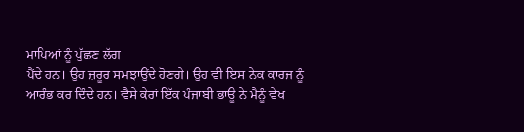ਮਾਪਿਆਂ ਨੂੰ ਪੁੱਛਣ ਲੱਗ
ਪੈਂਦੇ ਹਨ। ਉਹ ਜ਼ਰੂਰ ਸਮਝਾਉਂਦੇ ਹੋਣਗੇ। ਉਹ ਵੀ ਇਸ ਨੇਕ ਕਾਰਜ ਨੂੰ
ਆਰੰਭ ਕਰ ਦਿੰਦੇ ਹਨ। ਵੈਸੇ ਕੇਰਾਂ ਇੱਕ ਪੰਜਾਬੀ ਭਾਊ ਨੇ ਮੈਨੂੰ ਵੇਖ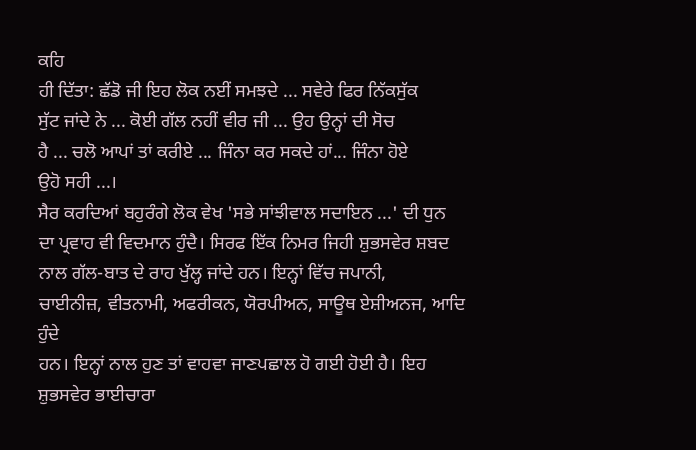ਕਹਿ
ਹੀ ਦਿੱਤਾ: ਛੱਡੋ ਜੀ ਇਹ ਲੋਕ ਨਈਂ ਸਮਝਦੇ ... ਸਵੇਰੇ ਫਿਰ ਨਿੱਕਸੁੱਕ
ਸੁੱਟ ਜਾਂਦੇ ਨੇ ... ਕੋਈ ਗੱਲ ਨਹੀਂ ਵੀਰ ਜੀ ... ਉਹ ਉਨ੍ਹਾਂ ਦੀ ਸੋਚ
ਹੈ ... ਚਲੋ ਆਪਾਂ ਤਾਂ ਕਰੀਏ ... ਜਿੰਨਾ ਕਰ ਸਕਦੇ ਹਾਂ... ਜਿੰਨਾ ਹੋਏ
ਉਹੋ ਸਹੀ ...।
ਸੈਰ ਕਰਦਿਆਂ ਬਹੁਰੰਗੇ ਲੋਕ ਵੇਖ 'ਸਭੇ ਸਾਂਝੀਵਾਲ ਸਦਾਇਨ ...' ਦੀ ਧੁਨ
ਦਾ ਪ੍ਰਵਾਹ ਵੀ ਵਿਦਮਾਨ ਹੁੰਦੈ। ਸਿਰਫ ਇੱਕ ਨਿਮਰ ਜਿਹੀ ਸ਼ੁਭਸਵੇਰ ਸ਼ਬਦ
ਨਾਲ ਗੱਲ-ਬਾਤ ਦੇ ਰਾਹ ਖੁੱਲ੍ਹ ਜਾਂਦੇ ਹਨ। ਇਨ੍ਹਾਂ ਵਿੱਚ ਜਪਾਨੀ,
ਚਾਈਨੀਜ਼, ਵੀਤਨਾਮੀ, ਅਫਰੀਕਨ, ਯੋਰਪੀਅਨ, ਸਾਊਥ ਏਸ਼ੀਅਨਜ, ਆਦਿ ਹੁੰਦੇ
ਹਨ। ਇਨ੍ਹਾਂ ਨਾਲ ਹੁਣ ਤਾਂ ਵਾਹਵਾ ਜਾਣਪਛਾਲ ਹੋ ਗਈ ਹੋਈ ਹੈ। ਇਹ
ਸ਼ੁਭਸਵੇਰ ਭਾਈਚਾਰਾ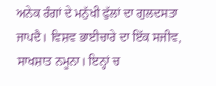ਅਨੇਕ ਰੰਗਾਂ ਦੇ ਮਨੁੱਖੀ ਫੁੱਲਾਂ ਦਾ ਗੁਲਦਸਤਾ
ਜਾਪਦੈ। ਵਿਸ਼ਵ ਭਾਈਚਾਰੇ ਦਾ ਇੱਕ ਸਜੀਵ, ਸਾਖਸ਼ਾਤ ਨਮੂਨਾ। ਇਨ੍ਹਾਂ ਚ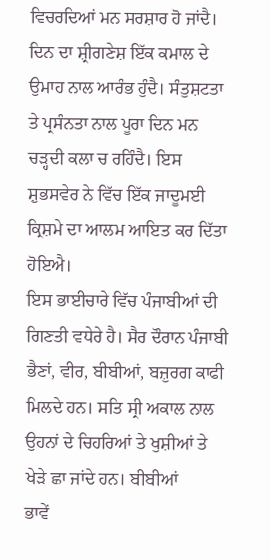ਵਿਚਰਦਿਆਂ ਮਨ ਸਰਸ਼ਾਰ ਹੋ ਜਾਂਦੈ। ਦਿਨ ਦਾ ਸ਼੍ਰੀਗਣੇਸ਼ ਇੱਕ ਕਮਾਲ ਦੇ
ਉਮਾਹ ਨਾਲ ਆਰੰਭ ਹੁੰਦੈ। ਸੰਤੁਸ਼ਟਤਾ ਤੇ ਪ੍ਰਸੰਨਤਾ ਨਾਲ ਪੂਰਾ ਦਿਨ ਮਨ
ਚੜ੍ਹਦੀ ਕਲਾ ਚ ਰਹਿੰਦੈ। ਇਸ ਸ਼ੁਭਸਵੇਰ ਨੇ ਵਿੱਚ ਇੱਕ ਜਾਦੂਮਈ
ਕ੍ਰਿਸ਼ਮੇ ਦਾ ਆਲਮ ਆਇਤ ਕਰ ਦਿੱਤਾ ਹੋਇਐ।
ਇਸ ਭਾਈਚਾਰੇ ਵਿੱਚ ਪੰਜਾਬੀਆਂ ਦੀ ਗਿਣਤੀ ਵਧੇਰੇ ਹੈ। ਸੈਰ ਦੌਰਾਨ ਪੰਜਾਬੀ
ਭੈਣਾਂ, ਵੀਰ, ਬੀਬੀਆਂ, ਬਜ਼ੁਰਗ ਕਾਫੀ ਮਿਲਦੇ ਹਨ। ਸਤਿ ਸ੍ਰੀ ਅਕਾਲ ਨਾਲ
ਉਹਨਾਂ ਦੇ ਚਿਹਰਿਆਂ ਤੇ ਖੁਸ਼ੀਆਂ ਤੇ ਖੇੜੇ ਛਾ ਜਾਂਦੇ ਹਨ। ਬੀਬੀਆਂ
ਭਾਵੇਂ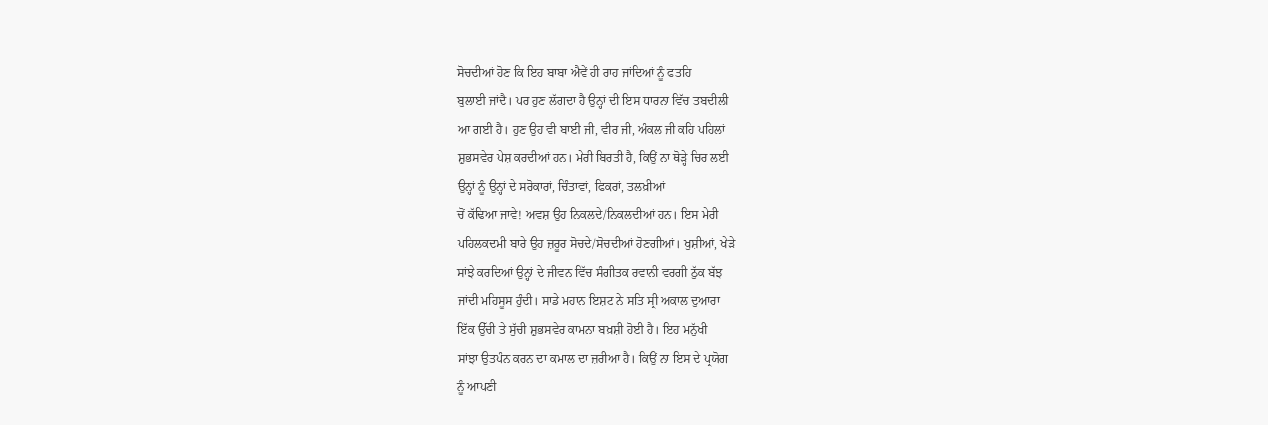ਸੋਚਦੀਆਂ ਹੋਣ ਕਿ ਇਹ ਬਾਬਾ ਐਵੇਂ ਹੀ ਰਾਹ ਜਾਂਦਿਆਂ ਨੂੰ ਫਤਹਿ
ਬੁਲਾਈ ਜਾਂਦੈ। ਪਰ ਹੁਣ ਲੱਗਦਾ ਹੈ ਉਨ੍ਹਾਂ ਦੀ ਇਸ ਧਾਰਨਾ ਵਿੱਚ ਤਬਦੀਲੀ
ਆ ਗਈ ਹੈ। ਹੁਣ ਉਹ ਵੀ ਬਾਈ ਜੀ, ਵੀਰ ਜੀ, ਅੰਕਲ ਜੀ ਕਹਿ ਪਹਿਲਾਂ
ਸ਼ੁਭਸਵੇਰ ਪੇਸ਼ ਕਰਦੀਆਂ ਹਨ। ਮੇਰੀ ਬਿਰਤੀ ਹੈ, ਕਿਉਂ ਨਾ ਥੋੜ੍ਹੇ ਚਿਰ ਲਈ
ਉਨ੍ਹਾਂ ਨੂੰ ਉਨ੍ਹਾਂ ਦੇ ਸਰੋਕਾਰਾਂ, ਚਿੰਤਾਵਾਂ, ਫਿਕਰਾਂ, ਤਲਖ਼ੀਆਂ
ਚੋਂ ਕੱਢਿਆ ਜਾਵੇ! ਅਵਸ਼ ਉਹ ਨਿਕਲਦੇ/ਨਿਕਲਦੀਆਂ ਹਨ। ਇਸ ਮੇਰੀ
ਪਹਿਲਕਦਮੀ ਬਾਰੇ ਉਹ ਜ਼ਰੂਰ ਸੋਚਦੇ/ਸੋਚਦੀਆਂ ਹੋਣਗੀਆਂ। ਖੁਸ਼ੀਆਂ, ਖੇੜੇ
ਸਾਂਝੇ ਕਰਦਿਆਂ ਉਨ੍ਹਾਂ ਦੇ ਜੀਵਨ ਵਿੱਚ ਸੰਗੀਤਕ ਰਵਾਨੀ ਵਰਗੀ ਠੁੱਕ ਬੱਝ
ਜਾਂਦੀ ਮਹਿਸੂਸ ਹੁੰਦੀ। ਸਾਡੇ ਮਹਾਨ ਇਸ਼ਟ ਨੇ ਸਤਿ ਸ੍ਰੀ ਅਕਾਲ ਦੁਆਰਾ
ਇੱਕ ਉੱਚੀ ਤੇ ਸੁੱਚੀ ਸ਼ੁਭਸਵੇਰ ਕਾਮਨਾ ਬਖ਼ਸ਼ੀ ਹੋਈ ਹੈ। ਇਹ ਮਨੁੱਖੀ
ਸਾਂਝਾ ਉਤਪੰਨ ਕਰਨ ਦਾ ਕਮਾਲ ਦਾ ਜ਼ਰੀਆ ਹੈ। ਕਿਉਂ ਨਾ ਇਸ ਦੇ ਪ੍ਰਯੋਗ
ਨੂੰ ਆਪਣੀ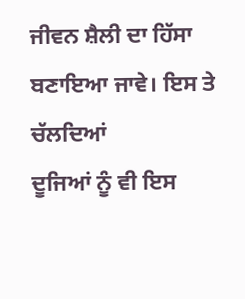ਜੀਵਨ ਸ਼ੈਲੀ ਦਾ ਹਿੱਸਾ ਬਣਾਇਆ ਜਾਵੇ। ਇਸ ਤੇ ਚੱਲਦਿਆਂ
ਦੂਜਿਆਂ ਨੂੰ ਵੀ ਇਸ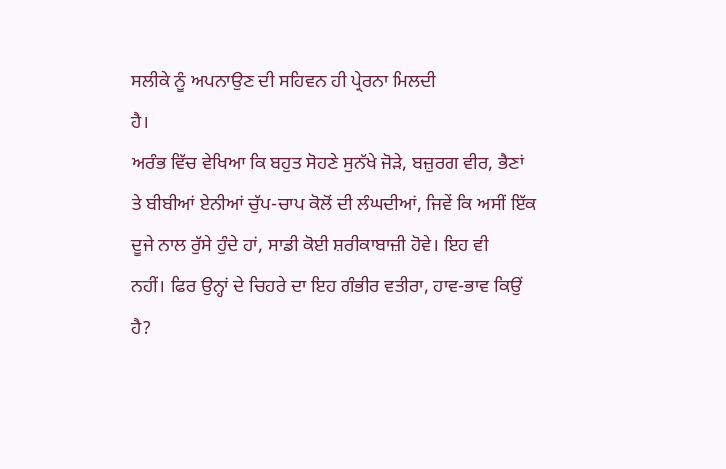ਸਲੀਕੇ ਨੂੰ ਅਪਨਾਉਣ ਦੀ ਸਹਿਵਨ ਹੀ ਪ੍ਰੇਰਨਾ ਮਿਲਦੀ
ਹੈ।
ਅਰੰਭ ਵਿੱਚ ਵੇਖਿਆ ਕਿ ਬਹੁਤ ਸੋਹਣੇ ਸੁਨੱਖੇ ਜੋੜੇ, ਬਜ਼ੁਰਗ ਵੀਰ, ਭੈਣਾਂ
ਤੇ ਬੀਬੀਆਂ ਏਨੀਆਂ ਚੁੱਪ-ਚਾਪ ਕੋਲੋਂ ਦੀ ਲੰਘਦੀਆਂ, ਜਿਵੇਂ ਕਿ ਅਸੀਂ ਇੱਕ
ਦੂਜੇ ਨਾਲ ਰੁੱਸੇ ਹੁੰਦੇ ਹਾਂ, ਸਾਡੀ ਕੋਈ ਸ਼ਰੀਕਾਬਾਜ਼ੀ ਹੋਵੇ। ਇਹ ਵੀ
ਨਹੀਂ। ਫਿਰ ਉਨ੍ਹਾਂ ਦੇ ਚਿਹਰੇ ਦਾ ਇਹ ਗੰਭੀਰ ਵਤੀਰਾ, ਹਾਵ-ਭਾਵ ਕਿਉਂ
ਹੈ?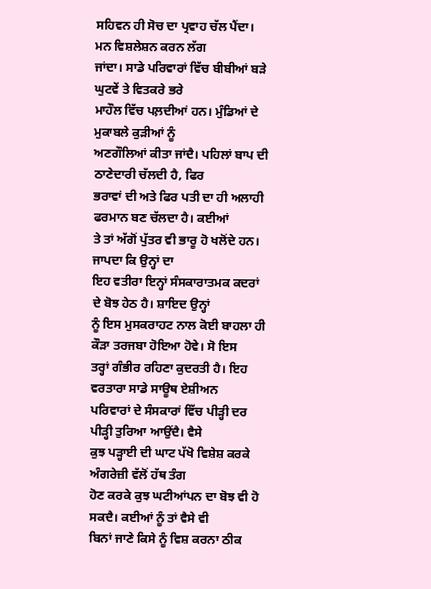ਸਹਿਵਨ ਹੀ ਸੋਚ ਦਾ ਪ੍ਰਵਾਹ ਚੱਲ ਪੈਂਦਾ। ਮਨ ਵਿਸ਼ਲੇਸ਼ਨ ਕਰਨ ਲੱਗ
ਜਾਂਦਾ। ਸਾਡੇ ਪਰਿਵਾਰਾਂ ਵਿੱਚ ਬੀਬੀਆਂ ਬੜੇ ਘੁਟਵੇਂ ਤੇ ਵਿਤਕਰੇ ਭਰੇ
ਮਾਹੌਲ ਵਿੱਚ ਪਲ਼ਦੀਆਂ ਹਨ। ਮੁੰਡਿਆਂ ਦੇ ਮੁਕਾਬਲੇ ਕੁੜੀਆਂ ਨੂੰ
ਅਣਗੌਲਿਆਂ ਕੀਤਾ ਜਾਂਦੈ। ਪਹਿਲਾਂ ਬਾਪ ਦੀ ਠਾਣੇਦਾਰੀ ਚੱਲਦੀ ਹੈ, ਫਿਰ
ਭਰਾਵਾਂ ਦੀ ਅਤੇ ਫਿਰ ਪਤੀ ਦਾ ਹੀ ਅਲਾਹੀ ਫਰਮਾਨ ਬਣ ਚੱਲਦਾ ਹੈ। ਕਈਆਂ
ਤੇ ਤਾਂ ਅੱਗੋਂ ਪੁੱਤਰ ਵੀ ਭਾਰੂ ਹੋ ਖਲੋਂਦੇ ਹਨ। ਜਾਪਦਾ ਕਿ ਉਨ੍ਹਾਂ ਦਾ
ਇਹ ਵਤੀਰਾ ਇਨ੍ਹਾਂ ਸੰਸਕਾਰਾਤਮਕ ਕਦਰਾਂ ਦੇ ਬੋਝ ਹੇਠ ਹੈ। ਸ਼ਾਇਦ ਉਨ੍ਹਾਂ
ਨੂੰ ਇਸ ਮੁਸਕਰਾਹਟ ਨਾਲ ਕੋਈ ਬਾਹਲਾ ਹੀ ਕੌੜਾ ਤਰਜਬਾ ਹੋਇਆ ਹੋਵੇ। ਸੋ ਇਸ
ਤਰ੍ਹਾਂ ਗੰਭੀਰ ਰਹਿਣਾ ਕੁਦਰਤੀ ਹੈ। ਇਹ ਵਰਤਾਰਾ ਸਾਡੇ ਸਾਊਥ ਏਸ਼ੀਅਨ
ਪਰਿਵਾਰਾਂ ਦੇ ਸੰਸਕਾਰਾਂ ਵਿੱਚ ਪੀੜ੍ਹੀ ਦਰ ਪੀੜ੍ਹੀ ਤੁਰਿਆ ਆਉਂਦੈ। ਵੈਸੇ
ਕੁਝ ਪੜ੍ਹਾਈ ਦੀ ਘਾਟ ਪੱਖੋ ਵਿਸ਼ੇਸ਼ ਕਰਕੇ ਅੰਗਰੇਜ਼ੀ ਵੱਲੋਂ ਹੱਥ ਤੰਗ
ਹੋਣ ਕਰਕੇ ਕੁਝ ਘਟੀਆਂਪਨ ਦਾ ਬੋਝ ਵੀ ਹੋ ਸਕਦੈ। ਕਈਆਂ ਨੂੰ ਤਾਂ ਵੈਸੇ ਵੀ
ਬਿਨਾਂ ਜਾਣੇ ਕਿਸੇ ਨੂੰ ਵਿਸ਼ ਕਰਨਾ ਠੀਕ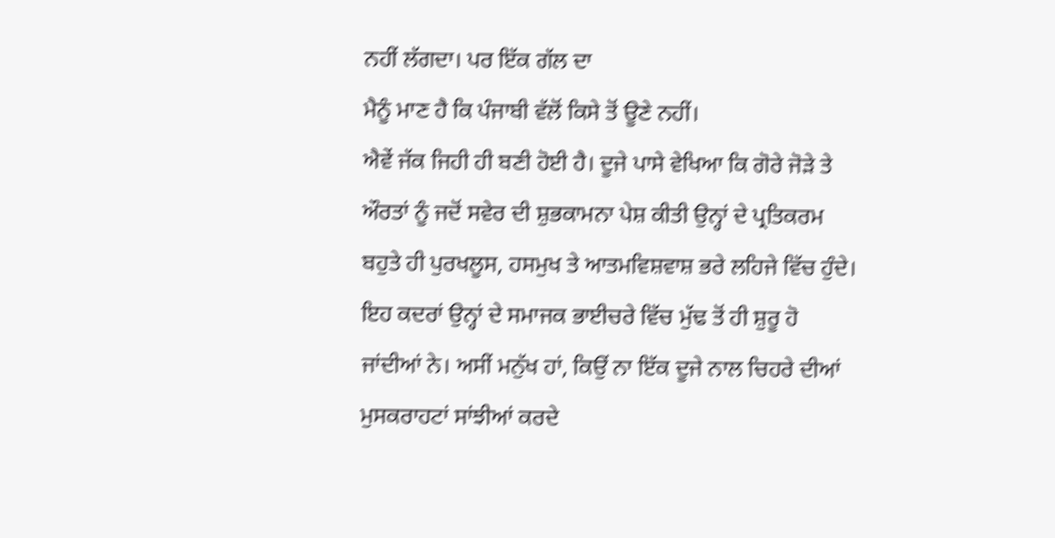ਨਹੀਂ ਲੱਗਦਾ। ਪਰ ਇੱਕ ਗੱਲ ਦਾ
ਮੈਨੂੰ ਮਾਣ ਹੈ ਕਿ ਪੰਜਾਬੀ ਵੱਲੋਂ ਕਿਸੇ ਤੋਂ ਊਣੇ ਨਹੀਂ।
ਐਵੇਂ ਜੱਕ ਜਿਹੀ ਹੀ ਬਣੀ ਹੋਈ ਹੈ। ਦੂਜੇ ਪਾਸੇ ਵੇਖਿਆ ਕਿ ਗੋਰੇ ਜੋੜੇ ਤੇ
ਔਰਤਾਂ ਨੂੰ ਜਦੋਂ ਸਵੇਰ ਦੀ ਸ਼ੁਭਕਾਮਨਾ ਪੇਸ਼ ਕੀਤੀ ਉਨ੍ਹਾਂ ਦੇ ਪ੍ਰਤਿਕਰਮ
ਬਹੁਤੇ ਹੀ ਪੁਰਖਲੂਸ, ਹਸਮੁਖ ਤੇ ਆਤਮਵਿਸ਼ਵਾਸ਼ ਭਰੇ ਲਹਿਜੇ ਵਿੱਚ ਹੁੰਦੇ।
ਇਹ ਕਦਰਾਂ ਉਨ੍ਹਾਂ ਦੇ ਸਮਾਜਕ ਭਾਈਚਰੇ ਵਿੱਚ ਮੁੱਢ ਤੋਂ ਹੀ ਸ਼ੁਰੂ ਹੋ
ਜਾਂਦੀਆਂ ਨੇ। ਅਸੀਂ ਮਨੁੱਖ ਹਾਂ, ਕਿਉਂ ਨਾ ਇੱਕ ਦੂਜੇ ਨਾਲ ਚਿਹਰੇ ਦੀਆਂ
ਮੁਸਕਰਾਹਟਾਂ ਸਾਂਝੀਆਂ ਕਰਦੇ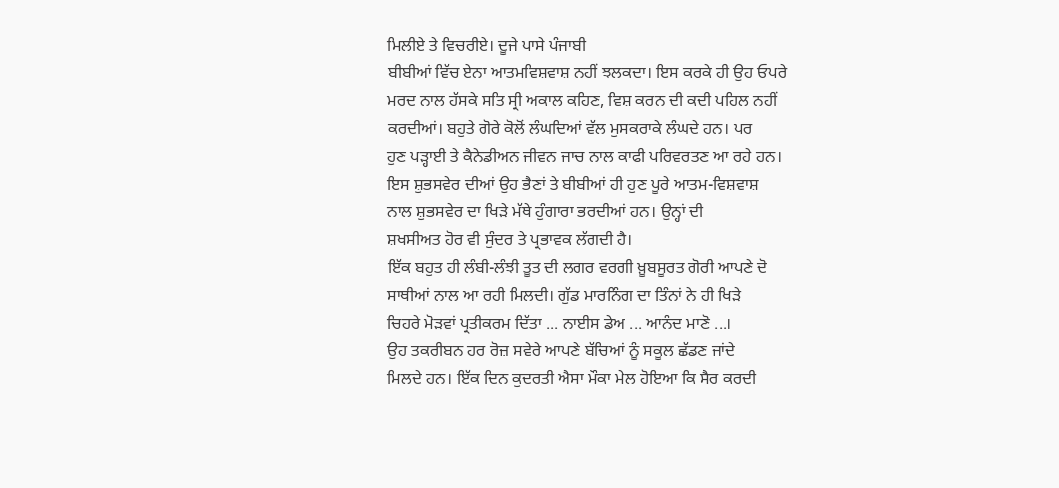ਮਿਲੀਏ ਤੇ ਵਿਚਰੀਏ। ਦੂਜੇ ਪਾਸੇ ਪੰਜਾਬੀ
ਬੀਬੀਆਂ ਵਿੱਚ ਏਨਾ ਆਤਮਵਿਸ਼ਵਾਸ਼ ਨਹੀਂ ਝਲਕਦਾ। ਇਸ ਕਰਕੇ ਹੀ ਉਹ ਓਪਰੇ
ਮਰਦ ਨਾਲ ਹੱਸਕੇ ਸਤਿ ਸ੍ਰੀ ਅਕਾਲ ਕਹਿਣ, ਵਿਸ਼ ਕਰਨ ਦੀ ਕਦੀ ਪਹਿਲ ਨਹੀਂ
ਕਰਦੀਆਂ। ਬਹੁਤੇ ਗੋਰੇ ਕੋਲੋਂ ਲੰਘਦਿਆਂ ਵੱਲ ਮੁਸਕਰਾਕੇ ਲੰਘਦੇ ਹਨ। ਪਰ
ਹੁਣ ਪੜ੍ਹਾਈ ਤੇ ਕੈਨੇਡੀਅਨ ਜੀਵਨ ਜਾਚ ਨਾਲ ਕਾਫੀ ਪਰਿਵਰਤਣ ਆ ਰਹੇ ਹਨ।
ਇਸ ਸ਼ੁਭਸਵੇਰ ਦੀਆਂ ਉਹ ਭੈਣਾਂ ਤੇ ਬੀਬੀਆਂ ਹੀ ਹੁਣ ਪੂਰੇ ਆਤਮ-ਵਿਸ਼ਵਾਸ਼
ਨਾਲ ਸ਼ੁਭਸਵੇਰ ਦਾ ਖਿੜੇ ਮੱਥੇ ਹੁੰਗਾਰਾ ਭਰਦੀਆਂ ਹਨ। ਉਨ੍ਹਾਂ ਦੀ
ਸ਼ਖਸੀਅਤ ਹੋਰ ਵੀ ਸੁੰਦਰ ਤੇ ਪ੍ਰਭਾਵਕ ਲੱਗਦੀ ਹੈ।
ਇੱਕ ਬਹੁਤ ਹੀ ਲੰਬੀ-ਲੰਝੀ ਤੂਤ ਦੀ ਲਗਰ ਵਰਗੀ ਖ਼ੂਬਸੂਰਤ ਗੋਰੀ ਆਪਣੇ ਦੋ
ਸਾਥੀਆਂ ਨਾਲ ਆ ਰਹੀ ਮਿਲਦੀ। ਗੁੱਡ ਮਾਰਨਿੰਗ ਦਾ ਤਿੰਨਾਂ ਨੇ ਹੀ ਖਿੜੇ
ਚਿਹਰੇ ਮੋੜਵਾਂ ਪ੍ਰਤੀਕਰਮ ਦਿੱਤਾ ... ਨਾਈਸ ਡੇਅ ... ਆਨੰਦ ਮਾਣੋ ...।
ਉਹ ਤਕਰੀਬਨ ਹਰ ਰੋਜ਼ ਸਵੇਰੇ ਆਪਣੇ ਬੱਚਿਆਂ ਨੂੰ ਸਕੂਲ ਛੱਡਣ ਜਾਂਦੇ
ਮਿਲਦੇ ਹਨ। ਇੱਕ ਦਿਨ ਕੁਦਰਤੀ ਐਸਾ ਮੌਕਾ ਮੇਲ ਹੋਇਆ ਕਿ ਸੈਰ ਕਰਦੀ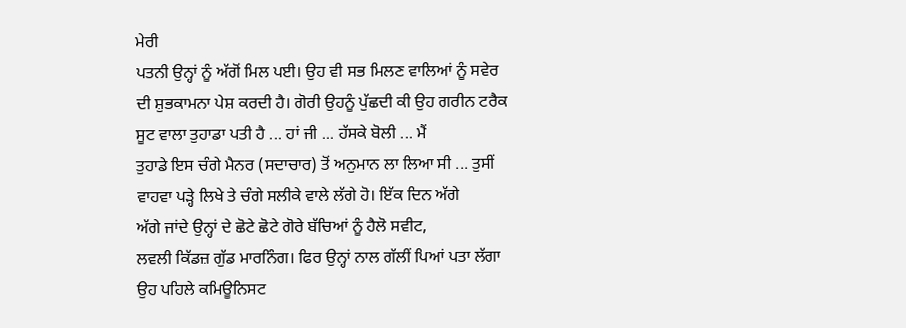ਮੇਰੀ
ਪਤਨੀ ਉਨ੍ਹਾਂ ਨੂੰ ਅੱਗੋਂ ਮਿਲ ਪਈ। ਉਹ ਵੀ ਸਭ ਮਿਲਣ ਵਾਲਿਆਂ ਨੂੰ ਸਵੇਰ
ਦੀ ਸ਼ੁਭਕਾਮਨਾ ਪੇਸ਼ ਕਰਦੀ ਹੈ। ਗੋਰੀ ਉਹਨੂੰ ਪੁੱਛਦੀ ਕੀ ਉਹ ਗਰੀਨ ਟਰੈਕ
ਸੂਟ ਵਾਲਾ ਤੁਹਾਡਾ ਪਤੀ ਹੈ ... ਹਾਂ ਜੀ ... ਹੱਸਕੇ ਬੋਲੀ ... ਮੈਂ
ਤੁਹਾਡੇ ਇਸ ਚੰਗੇ ਮੈਨਰ (ਸਦਾਚਾਰ) ਤੋਂ ਅਨੁਮਾਨ ਲਾ ਲਿਆ ਸੀ ... ਤੁਸੀਂ
ਵਾਹਵਾ ਪੜ੍ਹੇ ਲਿਖੇ ਤੇ ਚੰਗੇ ਸਲੀਕੇ ਵਾਲੇ ਲੱਗੇ ਹੋ। ਇੱਕ ਦਿਨ ਅੱਗੇ
ਅੱਗੇ ਜਾਂਦੇ ਉਨ੍ਹਾਂ ਦੇ ਛੋਟੇ ਛੋਟੇ ਗੋਰੇ ਬੱਚਿਆਂ ਨੂੰ ਹੈਲੋ ਸਵੀਟ,
ਲਵਲੀ ਕਿੱਡਜ਼ ਗੁੱਡ ਮਾਰਨਿੰਗ। ਫਿਰ ਉਨ੍ਹਾਂ ਨਾਲ ਗੱਲੀਂ ਪਿਆਂ ਪਤਾ ਲੱਗਾ
ਉਹ ਪਹਿਲੇ ਕਮਿਊਨਿਸਟ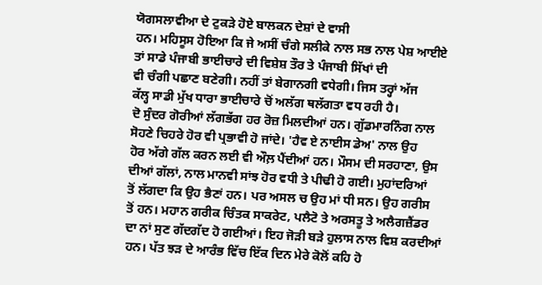ਯੋਗਸਲਾਵੀਆ ਦੇ ਟੁਕੜੇ ਹੋਏ ਬਾਲਕਨ ਦੇਸ਼ਾਂ ਦੇ ਵਾਸੀ
ਹਨ। ਮਹਿਸੂਸ ਹੋਇਆ ਕਿ ਜੇ ਅਸੀਂ ਚੰਗੇ ਸਲੀਕੇ ਨਾਲ ਸਭ ਨਾਲ ਪੇਸ਼ ਆਈਏ
ਤਾਂ ਸਾਡੇ ਪੰਜਾਬੀ ਭਾਈਚਾਰੇ ਦੀ ਵਿਸ਼ੇਸ਼ ਤੌਰ ਤੇ ਪੰਜਾਬੀ ਸਿੱਖਾਂ ਦੀ
ਵੀ ਚੰਗੀ ਪਛਾਣ ਬਣੇਗੀ। ਨਹੀਂ ਤਾਂ ਬੇਗਾਨਗੀ ਵਧੇਗੀ। ਜਿਸ ਤਰ੍ਹਾਂ ਅੱਜ
ਕੱਲ੍ਹ ਸਾਡੀ ਮੁੱਖ ਧਾਰਾ ਭਾਈਚਾਰੇ ਚੋਂ ਅਲੱਗ ਥਲੱਗਤਾ ਵਧ ਰਹੀ ਹੈ।
ਦੋ ਸੁੰਦਰ ਗੋਰੀਆਂ ਲੱਗਭੱਗ ਹਰ ਰੋਜ਼ ਮਿਲਦੀਆਂ ਹਨ। ਗੁੱਡਮਾਰਨਿੰਗ ਨਾਲ
ਸੋਹਣੇ ਚਿਹਰੇ ਹੋਰ ਵੀ ਪ੍ਰਭਾਵੀ ਹੋ ਜਾਂਦੇ। 'ਹੈਵ ਏ ਨਾਈਸ ਡੇਅ' ਨਾਲ ਉਹ
ਹੋਰ ਅੱਗੇ ਗੱਲ ਕਰਨ ਲਈ ਵੀ ਔਲ਼ ਪੈਂਦੀਆਂ ਹਨ। ਮੌਸਮ ਦੀ ਸਰਹਾਣਾ, ਉਸ
ਦੀਆਂ ਗੱਲਾਂ, ਨਾਲ ਮਾਨਵੀ ਸਾਂਝ ਹੋਰ ਵਧੀ ਤੇ ਪੀਢੀ ਹੋ ਗਈ। ਮੁਹਾਂਦਰਿਆਂ
ਤੋਂ ਲੱਗਦਾ ਕਿ ਉਹ ਭੈਣਾਂ ਹਨ। ਪਰ ਅਸਲ ਚ ਉਹ ਮਾਂ ਧੀ ਸਨ। ਉਹ ਗਰੀਸ
ਤੋਂ ਹਨ। ਮਹਾਨ ਗਰੀਕ ਚਿੰਤਕ ਸਾਕਰੇਟ, ਪਲੈਟੋ ਤੇ ਅਰਸਤੂ ਤੇ ਅਲੈਗਜ਼ੈਂਡਰ
ਦਾ ਨਾਂ ਸੁਣ ਗੱਦਗੱਦ ਹੋ ਗਈਆਂ। ਇਹ ਜੋੜੀ ਬੜੇ ਹੁਲਾਸ ਨਾਲ ਵਿਸ਼ ਕਰਦੀਆਂ
ਹਨ। ਪੱਤ ਝੜ ਦੇ ਆਰੰਭ ਵਿੱਚ ਇੱਕ ਦਿਨ ਮੇਰੇ ਕੋਲੋਂ ਕਹਿ ਹੋ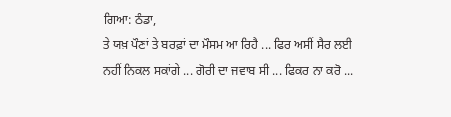ਗਿਆ: ਠੰਡਾ,
ਤੇ ਯਖ਼ ਪੌਣਾਂ ਤੇ ਬਰਫ਼ਾਂ ਦਾ ਮੌਸਮ ਆ ਰਿਹੈ ... ਫਿਰ ਅਸੀਂ ਸੈਰ ਲਈ
ਨਹੀਂ ਨਿਕਲ ਸਕਾਂਗੇ ... ਗੋਰੀ ਦਾ ਜਵਾਬ ਸੀ ... ਫਿਕਰ ਨਾ ਕਰੋ ...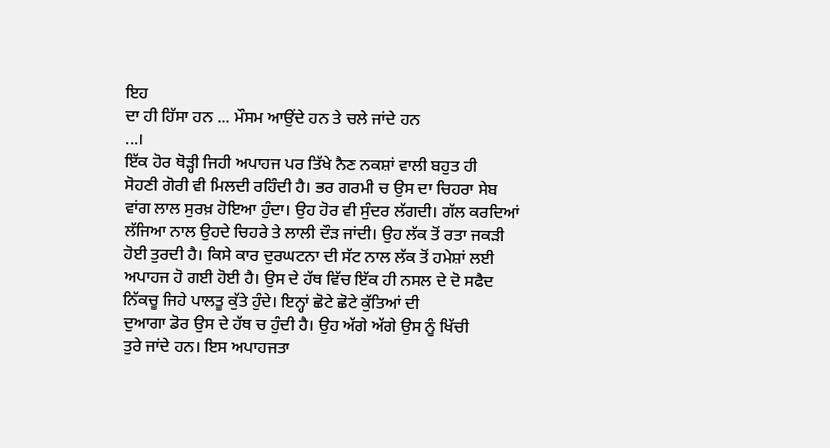ਇਹ
ਦਾ ਹੀ ਹਿੱਸਾ ਹਨ ... ਮੌਸਮ ਆਉਂਦੇ ਹਨ ਤੇ ਚਲੇ ਜਾਂਦੇ ਹਨ
...।
ਇੱਕ ਹੋਰ ਥੋੜ੍ਹੀ ਜਿਹੀ ਅਪਾਹਜ ਪਰ ਤਿੱਖੇ ਨੈਣ ਨਕਸ਼ਾਂ ਵਾਲੀ ਬਹੁਤ ਹੀ
ਸੋਹਣੀ ਗੋਰੀ ਵੀ ਮਿਲਦੀ ਰਹਿੰਦੀ ਹੈ। ਭਰ ਗਰਮੀ ਚ ਉਸ ਦਾ ਚਿਹਰਾ ਸੇਬ
ਵਾਂਗ ਲਾਲ ਸੁਰਖ਼ ਹੋਇਆ ਹੁੰਦਾ। ਉਹ ਹੋਰ ਵੀ ਸੁੰਦਰ ਲੱਗਦੀ। ਗੱਲ ਕਰਦਿਆਂ
ਲੱਜਿਆ ਨਾਲ ਉਹਦੇ ਚਿਹਰੇ ਤੇ ਲਾਲੀ ਦੌੜ ਜਾਂਦੀ। ਉਹ ਲੱਕ ਤੋਂ ਰਤਾ ਜਕੜੀ
ਹੋਈ ਤੁਰਦੀ ਹੈ। ਕਿਸੇ ਕਾਰ ਦੁਰਘਟਨਾ ਦੀ ਸੱਟ ਨਾਲ ਲੱਕ ਤੋਂ ਹਮੇਸ਼ਾਂ ਲਈ
ਅਪਾਹਜ ਹੋ ਗਈ ਹੋਈ ਹੈ। ਉਸ ਦੇ ਹੱਥ ਵਿੱਚ ਇੱਕ ਹੀ ਨਸਲ ਦੇ ਦੋ ਸਫੈਦ
ਨਿੱਕਚੂ ਜਿਹੇ ਪਾਲਤੂ ਕੁੱਤੇ ਹੁੰਦੇ। ਇਨ੍ਹਾਂ ਛੋਟੇ ਛੋਟੇ ਕੁੱਤਿਆਂ ਦੀ
ਦੁਆਗਾ ਡੋਰ ਉਸ ਦੇ ਹੱਥ ਚ ਹੁੰਦੀ ਹੈ। ਉਹ ਅੱਗੇ ਅੱਗੇ ਉਸ ਨੂੰ ਖਿੱਚੀ
ਤੁਰੇ ਜਾਂਦੇ ਹਨ। ਇਸ ਅਪਾਹਜਤਾ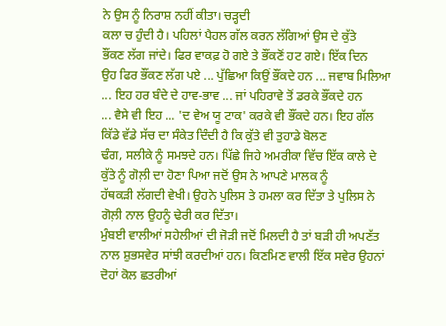ਨੇ ਉਸ ਨੂੰ ਨਿਰਾਸ਼ ਨਹੀਂ ਕੀਤਾ। ਚੜ੍ਹਦੀ
ਕਲਾ ਚ ਹੁੰਦੀ ਹੈ। ਪਹਿਲਾਂ ਪੈਹਲ ਗੱਲ ਕਰਨ ਲੱਗਿਆਂ ਉਸ ਦੇ ਕੁੱਤੇ
ਭੌਂਕਣ ਲੱਗ ਜਾਂਦੇ। ਫਿਰ ਵਾਕਫ਼ ਹੋ ਗਏ ਤੇ ਭੌਂਕਣੋਂ ਹਟ ਗਏ। ਇੱਕ ਦਿਨ
ਉਹ ਫਿਰ ਭੌਂਕਣ ਲੱਗ ਪਏ ... ਪੁੱਛਿਆ ਕਿਉਂ ਭੌਂਕਦੇ ਹਨ ... ਜਵਾਬ ਮਿਲਿਆ
... ਇਹ ਹਰ ਬੰਦੇ ਦੇ ਹਾਵ-ਭਾਵ ... ਜਾਂ ਪਹਿਰਾਵੇ ਤੋਂ ਡਰਕੇ ਭੌਂਕਦੇ ਹਨ
... ਵੈਸੇ ਵੀ ਇਹ ... 'ਦ ਵੇਅ ਯੂ ਟਾਕ' ਕਰਕੇ ਵੀ ਭੌਂਕਦੇ ਹਨ। ਇਹ ਗੱਲ
ਕਿੱਡੇ ਵੱਡੇ ਸੱਚ ਦਾ ਸੰਕੇਤ ਦਿੰਦੀ ਹੈ ਕਿ ਕੁੱਤੇ ਵੀ ਤੁਹਾਡੇ ਬੋਲਣ
ਢੰਗ, ਸਲੀਕੇ ਨੂੰ ਸਮਝਦੇ ਹਨ। ਪਿੱਛੇ ਜਿਹੇ ਅਮਰੀਕਾ ਵਿੱਚ ਇੱਕ ਕਾਲੇ ਦੇ
ਕੁੱਤੇ ਨੂੰ ਗੋਲ਼ੀ ਦਾ ਹੋਣਾ ਪਿਆ ਜਦੋਂ ਉਸ ਨੇ ਆਪਣੇ ਮਾਲਕ ਨੂੰ
ਹੱਥਕੜੀ ਲੱਗਦੀ ਵੇਖੀ। ਉਹਨੇ ਪੁਲਿਸ ਤੇ ਹਮਲਾ ਕਰ ਦਿੱਤਾ ਤੇ ਪੁਲਿਸ ਨੇ
ਗੋਲ਼ੀ ਨਾਲ ਉਹਨੂੰ ਢੇਰੀ ਕਰ ਦਿੱਤਾ।
ਮੁੰਬਈ ਵਾਲੀਆਂ ਸਹੇਲੀਆਂ ਦੀ ਜੋੜੀ ਜਦੋਂ ਮਿਲਦੀ ਹੈ ਤਾਂ ਬੜੀ ਹੀ ਅਪਣੱਤ
ਨਾਲ ਸ਼ੁਭਸਵੇਰ ਸਾਂਝੀ ਕਰਦੀਆਂ ਹਨ। ਕਿਣਮਿਣ ਵਾਲੀ ਇੱਕ ਸਵੇਰ ਉਹਨਾਂ
ਦੋਹਾਂ ਕੋਲ ਛਤਰੀਆਂ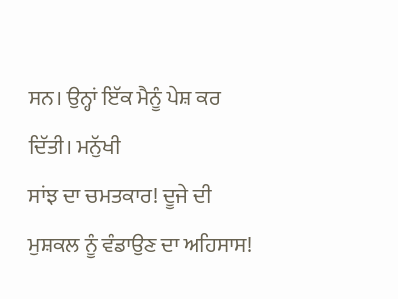ਸਨ। ਉਨ੍ਹਾਂ ਇੱਕ ਮੈਨੂੰ ਪੇਸ਼ ਕਰ ਦਿੱਤੀ। ਮਨੁੱਖੀ
ਸਾਂਝ ਦਾ ਚਮਤਕਾਰ! ਦੂਜੇ ਦੀ ਮੁਸ਼ਕਲ ਨੂੰ ਵੰਡਾਉਣ ਦਾ ਅਹਿਸਾਸ!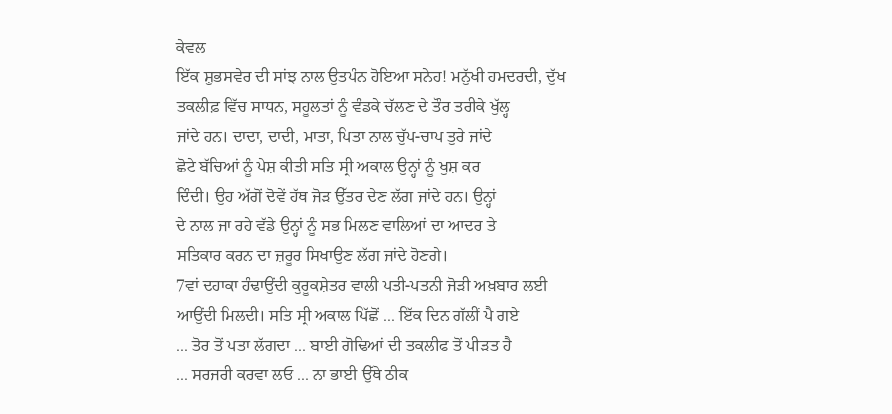ਕੇਵਲ
ਇੱਕ ਸ਼ੁਭਸਵੇਰ ਦੀ ਸਾਂਝ ਨਾਲ ਉਤਪੰਨ ਹੋਇਆ ਸਨੇਹ! ਮਨੁੱਖੀ ਹਮਦਰਦੀ, ਦੁੱਖ
ਤਕਲੀਫ਼ ਵਿੱਚ ਸਾਧਨ, ਸਹੂਲਤਾਂ ਨੂੰ ਵੰਡਕੇ ਚੱਲਣ ਦੇ ਤੌਰ ਤਰੀਕੇ ਖੁੱਲ੍ਹ
ਜਾਂਦੇ ਹਨ। ਦਾਦਾ, ਦਾਦੀ, ਮਾਤਾ, ਪਿਤਾ ਨਾਲ ਚੁੱਪ-ਚਾਪ ਤੁਰੇ ਜਾਂਦੇ
ਛੋਟੇ ਬੱਚਿਆਂ ਨੂੰ ਪੇਸ਼ ਕੀਤੀ ਸਤਿ ਸ੍ਰੀ ਅਕਾਲ ਉਨ੍ਹਾਂ ਨੂੰ ਖੁਸ਼ ਕਰ
ਦਿੰਦੀ। ਉਹ ਅੱਗੋਂ ਦੋਵੇਂ ਹੱਥ ਜੋੜ ਉੱਤਰ ਦੇਣ ਲੱਗ ਜਾਂਦੇ ਹਨ। ਉਨ੍ਹਾਂ
ਦੇ ਨਾਲ ਜਾ ਰਹੇ ਵੱਡੇ ਉਨ੍ਹਾਂ ਨੂੰ ਸਭ ਮਿਲਣ ਵਾਲਿਆਂ ਦਾ ਆਦਰ ਤੇ
ਸਤਿਕਾਰ ਕਰਨ ਦਾ ਜ਼ਰੂਰ ਸਿਖਾਉਣ ਲੱਗ ਜਾਂਦੇ ਹੋਣਗੇ।
7ਵਾਂ ਦਹਾਕਾ ਹੰਢਾਉਂਦੀ ਕੁਰੂਕਸ਼ੇਤਰ ਵਾਲੀ ਪਤੀ-ਪਤਨੀ ਜੋੜੀ ਅਖ਼ਬਾਰ ਲਈ
ਆਉਂਦੀ ਮਿਲਦੀ। ਸਤਿ ਸ੍ਰੀ ਅਕਾਲ ਪਿੱਛੋਂ ... ਇੱਕ ਦਿਨ ਗੱਲੀਂ ਪੈ ਗਏ
... ਤੋਰ ਤੋਂ ਪਤਾ ਲੱਗਦਾ ... ਬਾਈ ਗੋਢਿਆਂ ਦੀ ਤਕਲੀਫ ਤੋਂ ਪੀੜਤ ਹੈ
... ਸਰਜਰੀ ਕਰਵਾ ਲਓ ... ਨਾ ਭਾਈ ਉੱਥੇ ਠੀਕ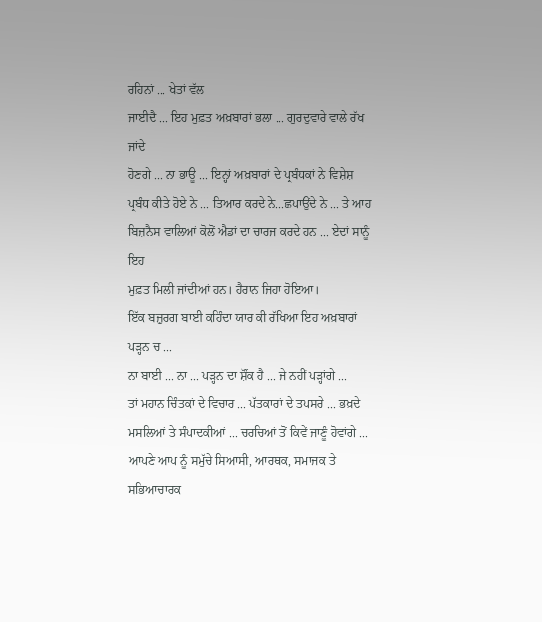ਰਹਿਨਾਂ ... ਖੇਤਾਂ ਵੱਲ
ਜਾਈਦੈ ... ਇਹ ਮੁਫ਼ਤ ਅਖ਼ਬਾਰਾਂ ਭਲਾ ... ਗੁਰਦੁਵਾਰੇ ਵਾਲੇ ਰੱਖ ਜਾਂਦੇ
ਹੋਣਗੇ ... ਨਾ ਭਾਊ ... ਇਨ੍ਹਾਂ ਅਖ਼ਬਾਰਾਂ ਦੇ ਪ੍ਰਬੰਧਕਾਂ ਨੇ ਵਿਸ਼ੇਸ਼
ਪ੍ਰਬੰਧ ਕੀਤੇ ਹੋਏ ਨੇ ... ਤਿਆਰ ਕਰਦੇ ਨੇ...ਛਪਾਉਂਦੇ ਨੇ ... ਤੇ ਆਹ
ਬਿਜ਼ਨੈਸ ਵਾਲਿਆਂ ਕੋਲੋਂ ਐਡਾਂ ਦਾ ਚਾਰਜ ਕਰਦੇ ਹਨ ... ਏਦਾਂ ਸਾਨੂੰ ਇਹ
ਮੁਫ਼ਤ ਮਿਲੀ ਜਾਂਦੀਆਂ ਹਨ। ਹੈਰਾਨ ਜਿਹਾ ਹੋਇਆ।
ਇੱਕ ਬਜ਼ੁਰਗ ਬਾਈ ਕਹਿੰਦਾ ਯਾਰ ਕੀ ਰੱਖਿਆ ਇਹ ਅਖ਼ਬਾਰਾਂ ਪੜ੍ਹਨ ਚ ...
ਨਾ ਬਾਈ ... ਨਾ ... ਪੜ੍ਹਨ ਦਾ ਸ਼ੌਂਕ ਹੈ ... ਜੇ ਨਹੀਂ ਪੜ੍ਹਾਂਗੇ ...
ਤਾਂ ਮਹਾਨ ਚਿੰਤਕਾਂ ਦੇ ਵਿਚਾਰ ... ਪੱਤਕਾਰਾਂ ਦੇ ਤਪਸਰੇ ... ਭਖ਼ਦੇ
ਮਸਲਿਆਂ ਤੇ ਸੰਪਾਦਕੀਆਂ ... ਚਰਚਿਆਂ ਤੋਂ ਕਿਵੇਂ ਜਾਣੂੰ ਹੋਵਾਂਗੇ ...
ਆਪਣੇ ਆਪ ਨੂੰ ਸਮੁੱਚੇ ਸਿਆਸੀ, ਆਰਥਕ, ਸਮਾਜਕ ਤੇ ਸਭਿਆਚਾਰਕ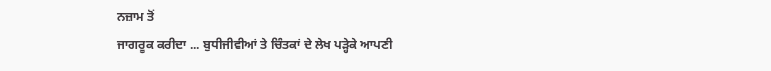ਨਜ਼ਾਮ ਤੋਂ
ਜਾਗਰੂਕ ਕਰੀਦਾ ... ਬੁਧੀਜੀਵੀਆਂ ਤੇ ਚਿੰਤਕਾਂ ਦੇ ਲੇਖ ਪੜ੍ਹੇਕੇ ਆਪਣੀ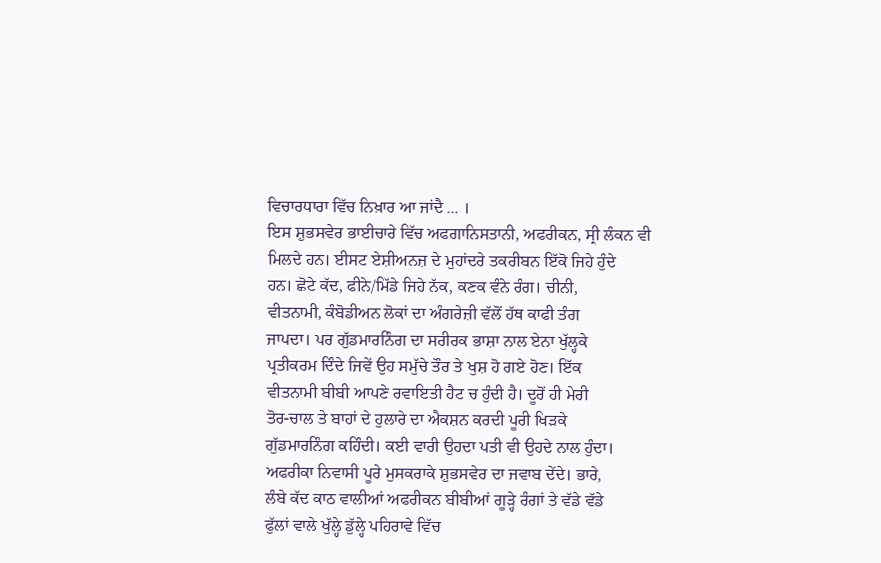ਵਿਚਾਰਧਾਰਾ ਵਿੱਚ ਨਿਖ਼ਾਰ ਆ ਜਾਂਦੈ ... ।
ਇਸ ਸ਼ੁਭਸਵੇਰ ਭਾਈਚਾਰੇ ਵਿੱਚ ਅਫਗਾਨਿਸਤਾਨੀ, ਅਫਰੀਕਨ, ਸ੍ਰੀ ਲੰਕਨ ਵੀ
ਮਿਲਦੇ ਹਨ। ਈਸਟ ਏਸ਼ੀਅਨਜ਼ ਦੇ ਮੁਹਾਂਦਰੇ ਤਕਰੀਬਨ ਇੱਕੋ ਜਿਹੇ ਹੁੰਦੇ
ਹਨ। ਛੋਟੇ ਕੱਦ, ਫੀਨੇ/ਮਿੱਡੇ ਜਿਹੇ ਨੱਕ, ਕਣਕ ਵੰਨੇ ਰੰਗ। ਚੀਨੀ,
ਵੀਤਨਾਮੀ, ਕੰਬੋਡੀਅਨ ਲੋਕਾਂ ਦਾ ਅੰਗਰੇਜ਼ੀ ਵੱਲੋਂ ਹੱਥ ਕਾਫੀ ਤੰਗ
ਜਾਪਦਾ। ਪਰ ਗੁੱਡਮਾਰਨਿੰਗ ਦਾ ਸਰੀਰਕ ਭਾਸ਼ਾ ਨਾਲ ਏਨਾ ਖੁੱਲ੍ਹਕੇ
ਪ੍ਰਤੀਕਰਮ ਦਿੰਦੇ ਜਿਵੇਂ ਉਹ ਸਮੁੱਚੇ ਤੌਰ ਤੇ ਖੁਸ਼ ਹੋ ਗਏ ਹੋਣ। ਇੱਕ
ਵੀਤਨਾਮੀ ਬੀਬੀ ਆਪਣੇ ਰਵਾਇਤੀ ਹੈਟ ਚ ਹੁੰਦੀ ਹੈ। ਦੂਰੋਂ ਹੀ ਮੇਰੀ
ਤੋਰ-ਚਾਲ ਤੇ ਬਾਹਾਂ ਦੇ ਹੁਲਾਰੇ ਦਾ ਐਕਸ਼ਨ ਕਰਦੀ ਪੂਰੀ ਖਿੜਕੇ
ਗੁੱਡਮਾਰਨਿੰਗ ਕਹਿੰਦੀ। ਕਈ ਵਾਰੀ ਉਹਦਾ ਪਤੀ ਵੀ ਉਹਦੇ ਨਾਲ ਹੁੰਦਾ।
ਅਫਰੀਕਾ ਨਿਵਾਸੀ ਪੂਰੇ ਮੁਸਕਰਾਕੇ ਸ਼ੁਭਸਵੇਰ ਦਾ ਜਵਾਬ ਦੇਂਦੇ। ਭਾਰੇ,
ਲੰਬੇ ਕੱਦ ਕਾਠ ਵਾਲੀਆਂ ਅਫਰੀਕਨ ਬੀਬੀਆਂ ਗੂੜ੍ਹੇ ਰੰਗਾਂ ਤੇ ਵੱਡੇ ਵੱਡੇ
ਫੁੱਲਾਂ ਵਾਲੇ ਖੁੱਲ੍ਹੇ ਡੁੱਲ੍ਹੇ ਪਹਿਰਾਵੇ ਵਿੱਚ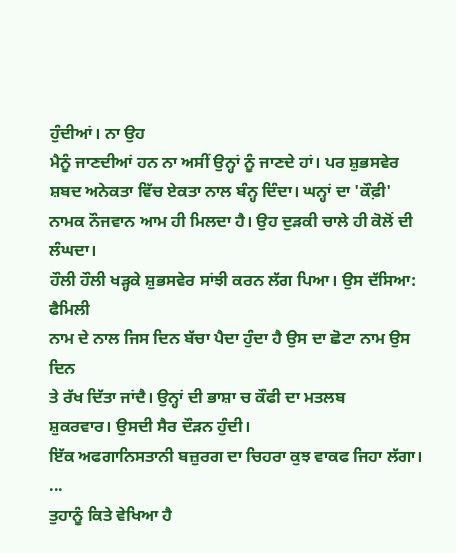ਹੁੰਦੀਆਂ। ਨਾ ਉਹ
ਮੈਨੂੰ ਜਾਣਦੀਆਂ ਹਨ ਨਾ ਅਸੀਂ ਉਨ੍ਹਾਂ ਨੂੰ ਜਾਣਦੇ ਹਾਂ। ਪਰ ਸ਼ੁਭਸਵੇਰ
ਸ਼ਬਦ ਅਨੇਕਤਾ ਵਿੱਚ ਏਕਤਾ ਨਾਲ ਬੰਨ੍ਹ ਦਿੰਦਾ। ਘਨ੍ਹਾਂ ਦਾ 'ਕੌਫ਼ੀ'
ਨਾਮਕ ਨੌਜਵਾਨ ਆਮ ਹੀ ਮਿਲਦਾ ਹੈ। ਉਹ ਦੁੜਕੀ ਚਾਲੇ ਹੀ ਕੋਲੋਂ ਦੀ ਲੰਘਦਾ।
ਹੌਲੀ ਹੌਲੀ ਖੜ੍ਹਕੇ ਸ਼ੁਭਸਵੇਰ ਸਾਂਝੀ ਕਰਨ ਲੱਗ ਪਿਆ। ਉਸ ਦੱਸਿਆ: ਫੈਮਿਲੀ
ਨਾਮ ਦੇ ਨਾਲ ਜਿਸ ਦਿਨ ਬੱਚਾ ਪੈਦਾ ਹੁੰਦਾ ਹੈ ਉਸ ਦਾ ਛੋਟਾ ਨਾਮ ਉਸ ਦਿਨ
ਤੇ ਰੱਖ ਦਿੱਤਾ ਜਾਂਦੈ। ਉਨ੍ਹਾਂ ਦੀ ਭਾਸ਼ਾ ਚ ਕੌਫੀ ਦਾ ਮਤਲਬ
ਸ਼ੁਕਰਵਾਰ। ਉਸਦੀ ਸੈਰ ਦੌੜਨ ਹੁੰਦੀ।
ਇੱਕ ਅਫਗਾਨਿਸਤਾਨੀ ਬਜ਼ੁਰਗ ਦਾ ਚਿਹਰਾ ਕੁਝ ਵਾਕਫ ਜਿਹਾ ਲੱਗਾ। ...
ਤੁਹਾਨੂੰ ਕਿਤੇ ਵੇਖਿਆ ਹੈ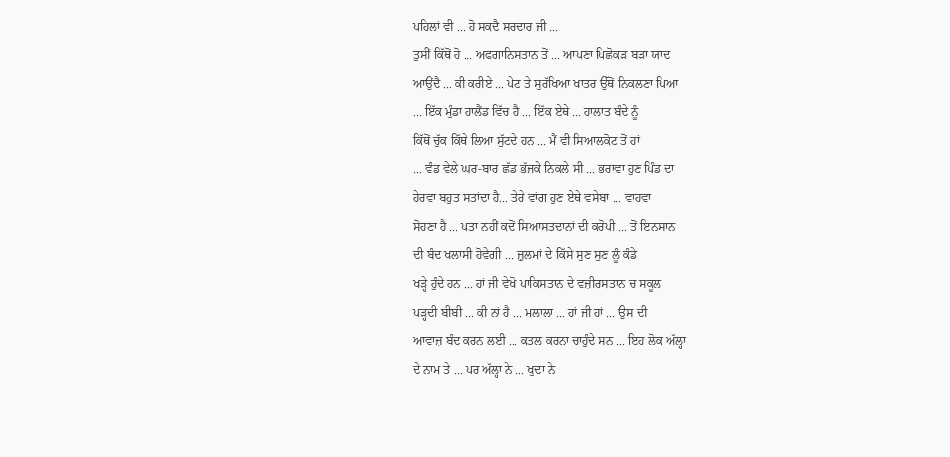ਪਹਿਲਾਂ ਵੀ ... ਹੋ ਸਕਦੈ ਸਰਦਾਰ ਜੀ ...
ਤੁਸੀਂ ਕਿੱਥੋਂ ਹੋ ... ਅਫਗਾਨਿਸਤਾਨ ਤੋਂ ... ਆਪਣਾ ਪਿਛੋਕੜ ਬੜਾ ਯਾਦ
ਆਉਂਦੈ ... ਕੀ ਕਰੀਏ ... ਪੇਟ ਤੇ ਸੁਰੱਖਿਆ ਖਾਤਰ ਉੱਥੋਂ ਨਿਕਲਣਾ ਪਿਆ
... ਇੱਕ ਮੁੰਡਾ ਹਾਲੈਂਡ ਵਿੱਚ ਹੈ ... ਇੱਕ ਏਥੇ ... ਹਾਲਾਤ ਬੰਦੇ ਨੂੰ
ਕਿੱਥੋਂ ਚੁੱਕ ਕਿੱਥੇ ਲਿਆ ਸੁੱਟਦੇ ਹਨ ... ਮੈਂ ਵੀ ਸਿਆਲਕੋਟ ਤੋਂ ਹਾਂ
... ਵੰਡ ਵੇਲੇ ਘਰ-ਬਾਰ ਛੱਡ ਭੱਜਕੇ ਨਿਕਲੇ ਸੀ ... ਭਰਾਵਾ ਹੁਣ ਪਿੰਡ ਦਾ
ਹੇਰਵਾ ਬਹੁਤ ਸਤਾਂਦਾ ਹੈ... ਤੇਰੇ ਵਾਂਗ ਹੁਣ ਏਥੇ ਵਸੇਬਾ ... ਵਾਹਵਾ
ਸੋਹਣਾ ਹੈ ... ਪਤਾ ਨਹੀਂ ਕਦੋਂ ਸਿਆਸਤਦਾਨਾਂ ਦੀ ਕਰੋਪੀ ... ਤੋਂ ਇਨਸਾਨ
ਦੀ ਬੰਦ ਖਲਾਸੀ ਹੋਵੇਗੀ ... ਜ਼ੁਲਮਾਂ ਦੇ ਕਿੱਸੇ ਸੁਣ ਸੁਣ ਲੂੰ ਕੰਡੇ
ਖੜ੍ਹੇ ਹੁੰਦੇ ਹਨ ... ਹਾਂ ਜੀ ਵੇਖੋ ਪਾਕਿਸਤਾਨ ਦੇ ਵਜ਼ੀਰਸਤਾਨ ਚ ਸਕੂਲ
ਪੜ੍ਹਦੀ ਬੀਬੀ ... ਕੀ ਨਾਂ ਹੈ ... ਮਲਾਲਾ ... ਹਾਂ ਜੀ ਹਾਂ ... ਉਸ ਦੀ
ਆਵਾਜ਼ ਬੰਦ ਕਰਨ ਲਈ ... ਕਤਲ ਕਰਨਾ ਚਾਹੁੰਦੇ ਸਨ ... ਇਹ ਲੋਕ ਅੱਲ੍ਹਾ
ਦੇ ਨਾਮ ਤੇ ... ਪਰ ਅੱਲ੍ਹਾ ਨੇ ... ਖੁਦਾ ਨੇ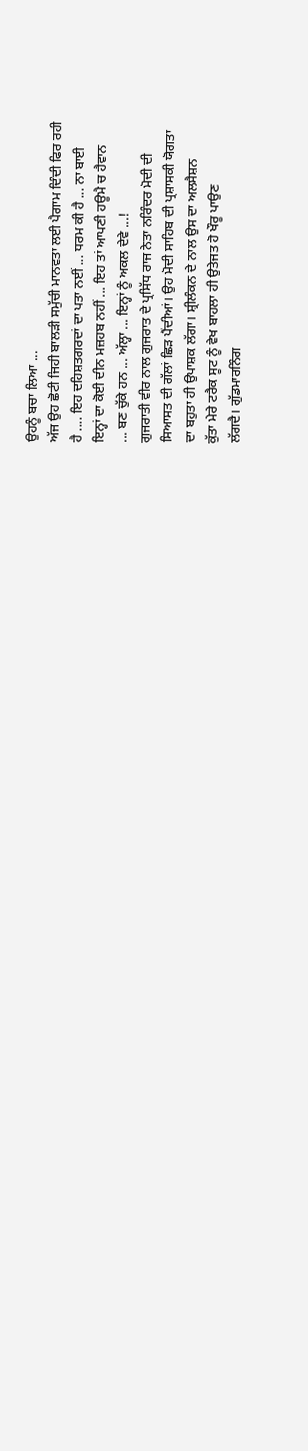ਉਹਨੂੰ ਬਚਾ ਲਿਆ ...
ਅੱਜ ਉਹ ਛੋਟੀ ਜਿਹੀ ਬਾਲੜੀ ਸਮੁੱਚੀ ਮਾਨਵਤਾ ਲਈ ਪੈਗਾਮ ਦਿੰਦੀ ਫਿਰ ਰਹੀ
ਹੈ .... ਇਹ ਦਹਿਸ਼ਤਗਰਦਾਂ ਦਾ ਪਤਾ ਨਈਂ ... ਧਰਮ ਕੀ ਹੈ ... ਨਾ ਬਾਈ
ਇਨ੍ਹਾਂ ਦਾ ਕੋਈ ਦੀਨ ਮਜ਼ਹਬ ਨਹੀਂ ... ਇਹ ਤਾਂ ਆਪਣੀ ਹਊਮੈ ਚ ਹੈਵਾਨ
... ਬਣ ਚੁੱਕੇ ਹਨ ... ਅੱਲ੍ਹਾ ... ਇਨ੍ਹਾਂ ਨੂੰ ਅਕਲ ਦੇਵੇ ...!
ਗੁਜਰਾਤੀ ਵੀਰ ਨਾਲ ਗੁਜਰਾਤ ਦੇ ਪ੍ਰਸਿੱਧ ਰਾਜ ਨੇਤਾ ਨਰਿੰਦਰ ਮੋਦੀ ਦੀ
ਸਿਆਸਤ ਦੀ ਗੱਲਾਂ ਛਿੜ ਪੈਂਦੀਆਂ। ਉਹ ਮੋਦੀ ਸਾਹਿਬ ਦੀ ਪ੍ਰਸ਼ਾਸਕੀ ਯੋਗਤਾ
ਦਾ ਬਹੁਤਾ ਹੀ ਉਪਾਸ਼ਕ ਲੱਗਾ। ਸ਼੍ਰੀਲੰਕਨ ਦੇ ਨਾਲ ਉਸ ਦਾ ਅਲਸੈਸ਼ਨ
ਕੁੱਤਾ ਮੇਰੇ ਟਰੈਕ ਸੂਟ ਨੂੰ ਵੇਖ ਬਾਹਲਾ ਹੀ ਉਤੇਜਤ ਹੋ ਖੌਰੂ ਪਾਉਣ
ਲੱਗਦੈ। ਗੁੱਡਮਾਰਨਿੰਗ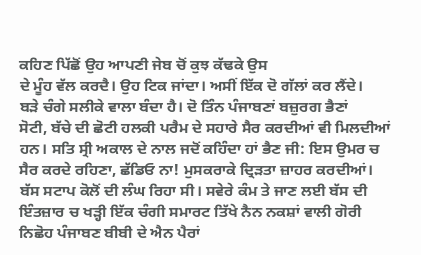ਕਹਿਣ ਪਿੱਛੋਂ ਉਹ ਆਪਣੀ ਜੇਬ ਚੋਂ ਕੁਝ ਕੱਢਕੇ ਉਸ
ਦੇ ਮੂੰਹ ਵੱਲ ਕਰਦੈ। ਉਹ ਟਿਕ ਜਾਂਦਾ। ਅਸੀਂ ਇੱਕ ਦੋ ਗੱਲਾਂ ਕਰ ਲੈਂਦੇ।
ਬੜੇ ਚੰਗੇ ਸਲੀਕੇ ਵਾਲਾ ਬੰਦਾ ਹੈ। ਦੋ ਤਿੰਨ ਪੰਜਾਬਣਾਂ ਬਜ਼ੁਰਗ ਭੈਣਾਂ
ਸੋਟੀ, ਬੱਚੇ ਦੀ ਛੋਟੀ ਹਲਕੀ ਪਰੈਮ ਦੇ ਸਹਾਰੇ ਸੈਰ ਕਰਦੀਆਂ ਵੀ ਮਿਲਦੀਆਂ
ਹਨ। ਸਤਿ ਸ੍ਰੀ ਅਕਾਲ ਦੇ ਨਾਲ ਜਦੋਂ ਕਹਿੰਦਾ ਹਾਂ ਭੈਣ ਜੀ: ਇਸ ਉਮਰ ਚ
ਸੈਰ ਕਰਦੇ ਰਹਿਣਾ, ਛੱਡਿਓ ਨਾ! ਮੁਸਕਰਾਕੇ ਦ੍ਰਿੜਤਾ ਜ਼ਾਹਰ ਕਰਦੀਆਂ।
ਬੱਸ ਸਟਾਪ ਕੋਲੋਂ ਦੀ ਲੰਘ ਰਿਹਾ ਸੀ। ਸਵੇਰੇ ਕੰਮ ਤੇ ਜਾਣ ਲਈ ਬੱਸ ਦੀ
ਇੰਤਜ਼ਾਰ ਚ ਖੜ੍ਹੀ ਇੱਕ ਚੰਗੀ ਸਮਾਰਟ ਤਿੱਖੇ ਨੈਨ ਨਕਸ਼ਾਂ ਵਾਲੀ ਗੋਰੀ
ਨਿਛੋਹ ਪੰਜਾਬਣ ਬੀਬੀ ਦੇ ਐਨ ਪੈਰਾਂ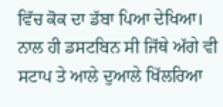ਵਿੱਚ ਕੋਕ ਦਾ ਡੱਬਾ ਪਿਆ ਦੇਖਿਆ।
ਨਾਲ ਹੀ ਡਸਟਬਿਨ ਸੀ ਜਿੱਥੇ ਅੱਗੇ ਵੀ ਸਟਾਪ ਤੇ ਆਲੇ ਦੁਆਲੇ ਖਿੱਲਰਿਆ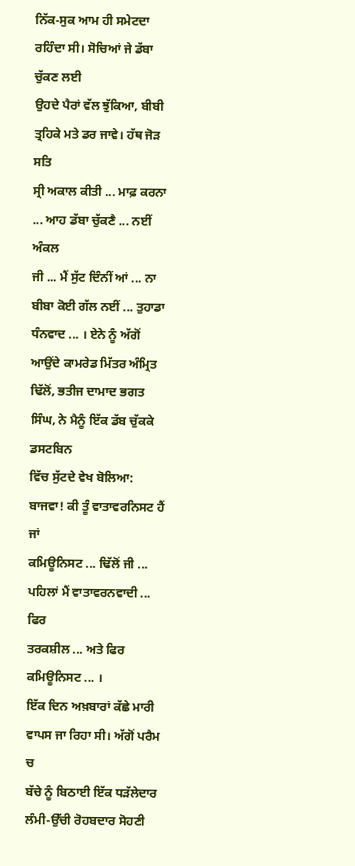ਨਿੱਕ-ਸੁਕ ਆਮ ਹੀ ਸਮੇਟਦਾ ਰਹਿੰਦਾ ਸੀ। ਸੋਚਿਆਂ ਜੇ ਡੱਬਾ ਚੁੱਕਣ ਲਈ
ਉਹਦੇ ਪੈਰਾਂ ਵੱਲ ਝੁੱਕਿਆ, ਬੀਬੀ ਤ੍ਰਹਿਕੇ ਮਤੇ ਡਰ ਜਾਵੇ। ਹੱਥ ਜੋੜ ਸਤਿ
ਸ੍ਰੀ ਅਕਾਲ ਕੀਤੀ ... ਮਾਫ਼ ਕਰਨਾ ... ਆਹ ਡੱਬਾ ਚੁੱਕਣੈ ... ਨਈਂ ਅੰਕਲ
ਜੀ ... ਮੈਂ ਸੁੱਟ ਦਿੰਨੀਂ ਆਂ ... ਨਾ ਬੀਬਾ ਕੋਈ ਗੱਲ ਨਈਂ ... ਤੁਹਾਡਾ
ਧੰਨਵਾਦ ... । ਏਨੇ ਨੂੰ ਅੱਗੋਂ ਆਉਂਦੇ ਕਾਮਰੇਡ ਮਿੱਤਰ ਅੰਮ੍ਰਿਤ
ਢਿੱਲੋਂ, ਭਤੀਜ ਦਾਮਾਦ ਭਗਤ ਸਿੰਘ, ਨੇ ਮੈਨੂੰ ਇੱਕ ਡੱਬ ਚੁੱਕਕੇ ਡਸਟਬਿਨ
ਵਿੱਚ ਸੁੱਟਦੇ ਵੇਖ ਬੋਲਿਆ: ਬਾਜਵਾ! ਕੀ ਤੂੰ ਵਾਤਾਵਰਨਿਸਟ ਹੈਂ ਜਾਂ
ਕਮਿਊਨਿਸਟ ... ਢਿੱਲੋਂ ਜੀ ... ਪਹਿਲਾਂ ਮੈਂ ਵਾਤਾਵਰਨਵਾਦੀ ... ਫਿਰ
ਤਰਕਸ਼ੀਲ ... ਅਤੇ ਫਿਰ ਕਮਿਊਨਿਸਟ ... ।
ਇੱਕ ਦਿਨ ਅਖ਼ਬਾਰਾਂ ਕੱਛੇ ਮਾਰੀ ਵਾਪਸ ਜਾ ਰਿਹਾ ਸੀ। ਅੱਗੋਂ ਪਰੈਮ ਚ
ਬੱਚੇ ਨੂੰ ਬਿਠਾਈ ਇੱਕ ਧੜੱਲੇਦਾਰ ਲੰਮੀ-ਉੱਚੀ ਰੋਹਬਦਾਰ ਸੋਹਣੀ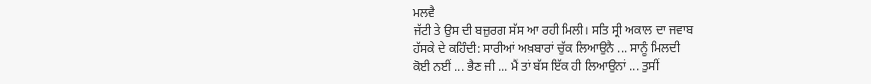ਮਲਵੈ
ਜੱਟੀ ਤੇ ਉਸ ਦੀ ਬਜ਼ੁਰਗ ਸੱਸ ਆ ਰਹੀ ਮਿਲੀ। ਸਤਿ ਸ੍ਰੀ ਅਕਾਲ ਦਾ ਜਵਾਬ
ਹੱਸਕੇ ਦੇ ਕਹਿੰਦੀ: ਸਾਰੀਆਂ ਅਖ਼ਬਾਰਾਂ ਚੁੱਕ ਲਿਆਉਨੈ ... ਸਾਨੂੰ ਮਿਲਦੀ
ਕੋਈ ਨਈਂ ... ਭੈਣ ਜੀ ... ਮੈਂ ਤਾਂ ਬੱਸ ਇੱਕ ਹੀ ਲਿਆਉਨਾਂ ... ਤੁਸੀਂ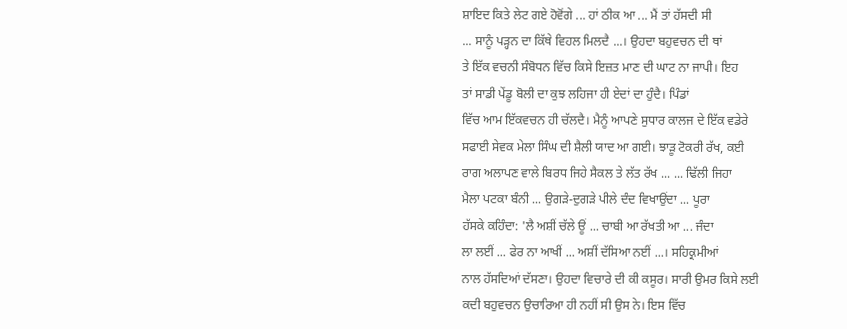ਸ਼ਾਇਦ ਕਿਤੇ ਲੇਟ ਗਏ ਹੋਵੋਂਗੇ ... ਹਾਂ ਠੀਕ ਆ ... ਮੈਂ ਤਾਂ ਹੱਸਦੀ ਸੀ
... ਸਾਨੂੰ ਪੜ੍ਹਨ ਦਾ ਕਿੱਥੇ ਵਿਹਲ ਮਿਲਦੈ ...। ਉਹਦਾ ਬਹੁਵਚਨ ਦੀ ਥਾਂ
ਤੇ ਇੱਕ ਵਚਨੀ ਸੰਬੋਧਨ ਵਿੱਚ ਕਿਸੇ ਇਜ਼ਤ ਮਾਣ ਦੀ ਘਾਟ ਨਾ ਜਾਪੀ। ਇਹ
ਤਾਂ ਸਾਡੀ ਪੇਂਡੂ ਬੋਲੀ ਦਾ ਕੁਝ ਲਹਿਜਾ ਹੀ ਏਦਾਂ ਦਾ ਹੁੰਦੈ। ਪਿੰਡਾਂ
ਵਿੱਚ ਆਮ ਇੱਕਵਚਨ ਹੀ ਚੱਲਦੈ। ਮੈਨੂੰ ਆਪਣੇ ਸੁਧਾਰ ਕਾਲਜ ਦੇ ਇੱਕ ਵਡੇਰੇ
ਸਫਾਈ ਸੇਵਕ ਮੇਲਾ ਸਿੰਘ ਦੀ ਸ਼ੈਲੀ ਯਾਦ ਆ ਗਈ। ਝਾੜੂ ਟੋਕਰੀ ਰੱਖ, ਕਈ
ਰਾਗ ਅਲਾਪਣ ਵਾਲੇ ਬਿਰਧ ਜਿਹੇ ਸੈਕਲ ਤੇ ਲੱਤ ਰੱਖ ... ... ਢਿੱਲੀ ਜਿਹਾ
ਮੈਲਾ ਪਟਕਾ ਬੰਨੀ ... ਉਗੜੇ-ਦੁਗੜੇ ਪੀਲੇ ਦੰਦ ਵਿਖਾਉਂਦਾ ... ਪੂਰਾ
ਹੱਸਕੇ ਕਹਿੰਦਾ: 'ਲੈ ਅਸ਼ੀਂ ਚੱਲੇ ਊਂ ... ਚਾਬੀ ਆ ਰੱਖਤੀ ਆ ... ਜੰਦਾ
ਲਾ ਲਈਂ ... ਫੇਰ ਨਾ ਆਖੀਂ ... ਅਸ਼ੀਂ ਦੱਸਿਆ ਨਈਂ ...। ਸਹਿਕ੍ਰਮੀਆਂ
ਨਾਲ ਹੱਸਦਿਆਂ ਦੱਸਣਾ। ਉਹਦਾ ਵਿਚਾਰੇ ਦੀ ਕੀ ਕਸੂਰ। ਸਾਰੀ ਉਮਰ ਕਿਸੇ ਲਈ
ਕਦੀ ਬਹੁਵਚਨ ਉਚਾਰਿਆ ਹੀ ਨਹੀਂ ਸੀ ਉਸ ਨੇ। ਇਸ ਵਿੱਚ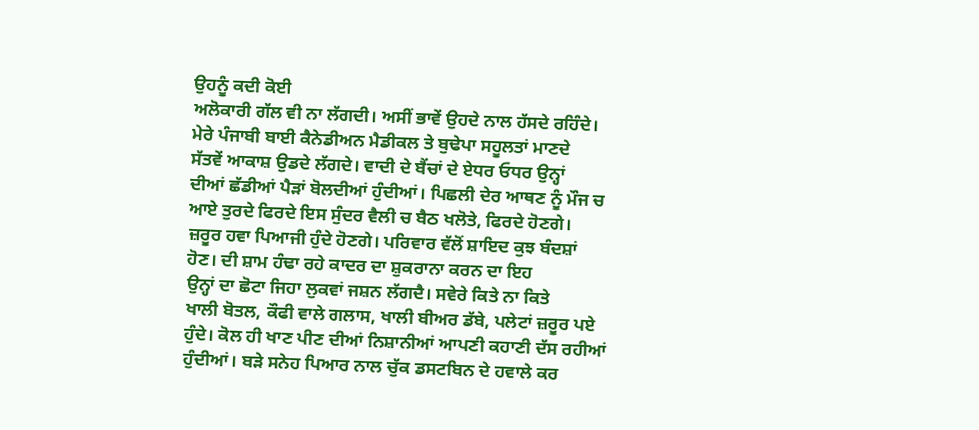ਉਹਨੂੰ ਕਦੀ ਕੋਈ
ਅਲੋਕਾਰੀ ਗੱਲ ਵੀ ਨਾ ਲੱਗਦੀ। ਅਸੀਂ ਭਾਵੇਂ ਉਹਦੇ ਨਾਲ ਹੱਸਦੇ ਰਹਿੰਦੇ।
ਮੇਰੇ ਪੰਜਾਬੀ ਬਾਈ ਕੈਨੇਡੀਅਨ ਮੈਡੀਕਲ ਤੇ ਬੁਢੇਪਾ ਸਹੂਲਤਾਂ ਮਾਣਦੇ
ਸੱਤਵੇਂ ਆਕਾਸ਼ ਉਡਦੇ ਲੱਗਦੇ। ਵਾਦੀ ਦੇ ਬੈਂਚਾਂ ਦੇ ਏਧਰ ਓਧਰ ਉਨ੍ਹਾਂ
ਦੀਆਂ ਛੱਡੀਆਂ ਪੈੜਾਂ ਬੋਲਦੀਆਂ ਹੁੰਦੀਆਂ। ਪਿਛਲੀ ਦੇਰ ਆਥਣ ਨੂੰ ਮੌਜ ਚ
ਆਏ ਤੁਰਦੇ ਫਿਰਦੇ ਇਸ ਸੁੰਦਰ ਵੈਲੀ ਚ ਬੈਠ ਖਲੋਤੇ, ਫਿਰਦੇ ਹੋਣਗੇ।
ਜ਼ਰੂਰ ਹਵਾ ਪਿਆਜੀ ਹੁੰਦੇ ਹੋਣਗੇ। ਪਰਿਵਾਰ ਵੱਲੋਂ ਸ਼ਾਇਦ ਕੁਝ ਬੰਦਸ਼ਾਂ
ਹੋਣ। ਦੀ ਸ਼ਾਮ ਹੰਢਾ ਰਹੇ ਕਾਦਰ ਦਾ ਸ਼ੁਕਰਾਨਾ ਕਰਨ ਦਾ ਇਹ
ਉਨ੍ਹਾਂ ਦਾ ਛੋਟਾ ਜਿਹਾ ਲੁਕਵਾਂ ਜਸ਼ਨ ਲੱਗਦੈ। ਸਵੇਰੇ ਕਿਤੇ ਨਾ ਕਿਤੇ
ਖਾਲੀ ਬੋਤਲ, ਕੌਫੀ ਵਾਲੇ ਗਲਾਸ, ਖਾਲੀ ਬੀਅਰ ਡੱਬੇ, ਪਲੇਟਾਂ ਜ਼ਰੂਰ ਪਏ
ਹੁੰਦੇ। ਕੋਲ ਹੀ ਖਾਣ ਪੀਣ ਦੀਆਂ ਨਿਸ਼ਾਨੀਆਂ ਆਪਣੀ ਕਹਾਣੀ ਦੱਸ ਰਹੀਆਂ
ਹੁੰਦੀਆਂ। ਬੜੇ ਸਨੇਹ ਪਿਆਰ ਨਾਲ ਚੁੱਕ ਡਸਟਬਿਨ ਦੇ ਹਵਾਲੇ ਕਰ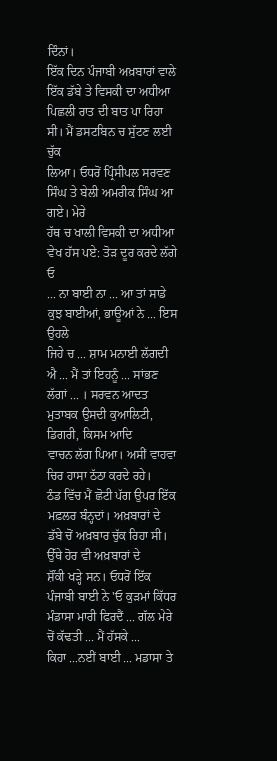ਦਿੰਨਾਂ।
ਇੱਕ ਦਿਨ ਪੰਜਾਬੀ ਅਖ਼ਬਾਰਾਂ ਵਾਲੇ ਇੱਕ ਡੱਬੇ ਤੇ ਵਿਸਕੀ ਦਾ ਅਧੀਆ
ਪਿਛਲੀ ਰਾਤ ਦੀ ਬਾਤ ਪਾ ਰਿਹਾ ਸੀ। ਮੈਂ ਡਸਟਬਿਨ ਚ ਸੁੱਟਣ ਲਈ ਚੁੱਕ
ਲਿਆ। ਓਧਰੋਂ ਪ੍ਰਿੰਸੀਪਲ ਸਰਵਣ ਸਿੰਘ ਤੇ ਬੇਲੀ ਅਮਰੀਕ ਸਿੰਘ ਆ ਗਏ। ਮੇਰੇ
ਹੱਥ ਚ ਖਾਲੀ ਵਿਸਕੀ ਦਾ ਅਧੀਆ ਵੇਖ ਹੱਸ ਪਏ: ਤੋੜ ਦੂਰ ਕਰਦੇ ਲੱਗੇ ਓ
... ਨਾ ਬਾਈ ਨਾ ... ਆ ਤਾਂ ਸਾਡੇ ਕੁਝ ਬਾਈਆਂ, ਭਾਊਆਂ ਨੇ ... ਇਸ ਉਹਲੇ
ਜਿਹੇ ਚ ... ਸ਼ਾਮ ਮਨਾਈ ਲੱਗਦੀ ਐ ... ਮੈਂ ਤਾਂ ਇਹਨੂੰ ... ਸਾਂਭਣ
ਲੱਗਾਂ ... । ਸਰਵਨ ਆਦਤ ਮੁਤਾਬਕ ਉਸਦੀ ਕੁਆਲਿਟੀ, ਡਿਗਰੀ, ਕਿਸਮ ਆਦਿ
ਵਾਚਨ ਲੱਗ ਪਿਆ। ਅਸੀਂ ਵਾਹਵਾ ਚਿਰ ਹਾਸਾ ਠੱਠਾ ਕਰਦੇ ਰਹੇ।
ਠੰਡ ਵਿੱਚ ਮੈਂ ਛੋਟੀ ਪੱਗ ਉਪਰ ਇੱਕ ਮਫ਼ਲਰ ਬੰਨ੍ਹਦਾਂ। ਅਖ਼ਬਾਰਾਂ ਦੇ
ਡੱਬੇ ਚੋਂ ਅਖ਼ਬਾਰ ਚੁੱਕ ਰਿਹਾ ਸੀ। ਉੱਥੇ ਹੋਰ ਵੀ ਅਖ਼ਬਾਰਾਂ ਦੇ
ਸ਼ੌਂਕੀ ਖੜ੍ਹੇ ਸਨ। ਓਧਰੋਂ ਇੱਕ ਪੰਜਾਬੀ ਬਾਈ ਨੇ 'ਓ ਕੁੜਮਾਂ ਕਿੱਧਰ
ਮੰਡਾਸਾ ਮਾਰੀ ਫਿਰਦੈਂ ... ਗੱਲ ਮੇਰੇ ਚੋਂ ਕੱਢਤੀ ... ਮੈਂ ਹੱਸਕੇ ...
ਕਿਹਾ ...ਨਈਂ ਬਾਈ ... ਮਡਾਸਾ ਤੇ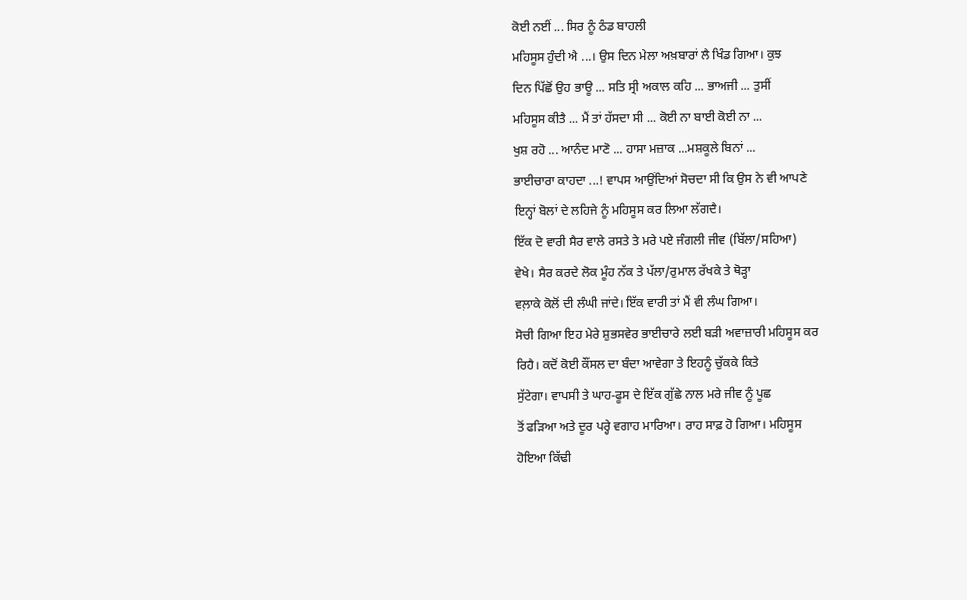ਕੋਈ ਨਈਂ ... ਸਿਰ ਨੂੰ ਠੰਡ ਬਾਹਲੀ
ਮਹਿਸੂਸ ਹੁੰਦੀ ਐ ...। ਉਸ ਦਿਨ ਮੇਲਾ ਅਖ਼ਬਾਰਾਂ ਲੈ ਖਿੰਡ ਗਿਆ। ਕੁਝ
ਦਿਨ ਪਿੱਛੋਂ ਉਹ ਭਾਊ ... ਸਤਿ ਸ੍ਰੀ ਅਕਾਲ ਕਹਿ ... ਭਾਅਜੀ ... ਤੁਸੀਂ
ਮਹਿਸੂਸ ਕੀਤੈ ... ਮੈਂ ਤਾਂ ਹੱਸਦਾ ਸੀ ... ਕੋਈ ਨਾ ਬਾਈ ਕੋਈ ਨਾ ...
ਖੁਸ਼ ਰਹੋ ... ਆਨੰਦ ਮਾਣੋ ... ਹਾਸਾ ਮਜ਼ਾਕ ...ਮਸ਼ਕੂਲੇ ਬਿਨਾਂ ...
ਭਾਈਚਾਰਾ ਕਾਹਦਾ ...! ਵਾਪਸ ਆਉਂਦਿਆਂ ਸੋਚਦਾ ਸੀ ਕਿ ਉਸ ਨੇ ਵੀ ਆਪਣੇ
ਇਨ੍ਹਾਂ ਬੋਲਾਂ ਦੇ ਲਹਿਜੇ ਨੂੰ ਮਹਿਸੂਸ ਕਰ ਲਿਆ ਲੱਗਦੈ।
ਇੱਕ ਦੋ ਵਾਰੀ ਸੈਰ ਵਾਲੇ ਰਸਤੇ ਤੇ ਮਰੇ ਪਏ ਜੰਗਲੀ ਜੀਵ (ਬਿੱਲਾ/ਸਹਿਆ)
ਵੇਖੇ। ਸੈਰ ਕਰਦੇ ਲੋਕ ਮੂੰਹ ਨੱਕ ਤੇ ਪੱਲਾ/ਰੁਮਾਲ ਰੱਖਕੇ ਤੇ ਥੋੜ੍ਹਾ
ਵਲ਼ਾਕੇ ਕੋਲੋਂ ਦੀ ਲੰਘੀ ਜਾਂਦੇ। ਇੱਕ ਵਾਰੀ ਤਾਂ ਮੈਂ ਵੀ ਲੰਘ ਗਿਆ।
ਸੋਚੀ ਗਿਆ ਇਹ ਮੇਰੇ ਸ਼ੁਭਸਵੇਰ ਭਾਈਚਾਰੇ ਲਈ ਬੜੀ ਅਵਾਜ਼ਾਰੀ ਮਹਿਸੂਸ ਕਰ
ਰਿਹੈ। ਕਦੋਂ ਕੋਈ ਕੌਂਸਲ ਦਾ ਬੰਦਾ ਆਵੇਗਾ ਤੇ ਇਹਨੂੰ ਚੁੱਕਕੇ ਕਿਤੇ
ਸੁੱਟੇਗਾ। ਵਾਪਸੀ ਤੇ ਘਾਹ-ਫੂਸ ਦੇ ਇੱਕ ਗੁੱਛੇ ਨਾਲ ਮਰੇ ਜੀਵ ਨੂੰ ਪੂਛ
ਤੋਂ ਫੜਿਆ ਅਤੇ ਦੂਰ ਪਰ੍ਹੇ ਵਗਾਹ ਮਾਰਿਆ। ਰਾਹ ਸਾਫ਼ ਹੋ ਗਿਆ। ਮਹਿਸੂਸ
ਹੋਇਆ ਕਿੱਢੀ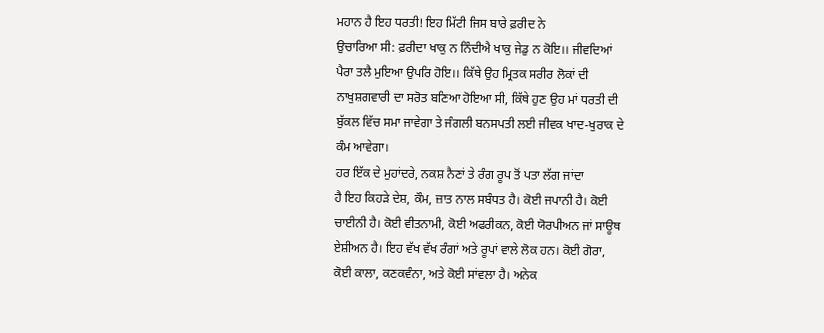ਮਹਾਨ ਹੈ ਇਹ ਧਰਤੀ! ਇਹ ਮਿੱਟੀ ਜਿਸ ਬਾਰੇ ਫ਼ਰੀਦ ਨੇ
ਉਚਾਰਿਆ ਸੀ: ਫ਼ਰੀਦਾ ਖਾਕੁ ਨ ਨਿੰਦੀਐ ਖਾਕੁ ਜੇਡੁ ਨ ਕੋਇ।। ਜੀਵਦਿਆਂ
ਪੈਰਾ ਤਲੈ ਮੁਇਆ ਉਪਰਿ ਹੋਇ।। ਕਿੱਥੇ ਉਹ ਮ੍ਰਿਤਕ ਸਰੀਰ ਲੋਕਾਂ ਦੀ
ਨਾਖੁਸ਼ਗਵਾਰੀ ਦਾ ਸਰੋਤ ਬਣਿਆ ਹੋਇਆ ਸੀ, ਕਿੱਥੇ ਹੁਣ ਉਹ ਮਾਂ ਧਰਤੀ ਦੀ
ਬੁੱਕਲ ਵਿੱਚ ਸਮਾ ਜਾਵੇਗਾ ਤੇ ਜੰਗਲੀ ਬਨਸਪਤੀ ਲਈ ਜੀਵਕ ਖਾਦ-ਖੁਰਾਕ ਦੇ
ਕੰਮ ਆਵੇਗਾ।
ਹਰ ਇੱਕ ਦੇ ਮੁਹਾਂਦਰੇ, ਨਕਸ਼ ਨੈਣਾਂ ਤੇ ਰੰਗ ਰੂਪ ਤੋਂ ਪਤਾ ਲੱਗ ਜਾਂਦਾ
ਹੈ ਇਹ ਕਿਹੜੇ ਦੇਸ਼, ਕੌਮ, ਜ਼ਾਤ ਨਾਲ ਸਬੰਧਤ ਹੈ। ਕੋਈ ਜਪਾਨੀ ਹੈ। ਕੋਈ
ਚਾਈਨੀ ਹੈ। ਕੋਈ ਵੀਤਨਾਮੀ, ਕੋਈ ਅਫਰੀਕਨ, ਕੋਈ ਯੋਰਪੀਅਨ ਜਾਂ ਸਾਊਥ
ਏਸ਼ੀਅਨ ਹੈ। ਇਹ ਵੱਖ ਵੱਖ ਰੰਗਾਂ ਅਤੇ ਰੂਪਾਂ ਵਾਲੇ ਲੋਕ ਹਨ। ਕੋਈ ਗੋਰਾ,
ਕੋਈ ਕਾਲਾ, ਕਣਕਵੰਨਾ, ਅਤੇ ਕੋਈ ਸਾਂਵਲਾ ਹੈ। ਅਨੇਕ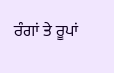ਰੰਗਾਂ ਤੇ ਰੂਪਾਂ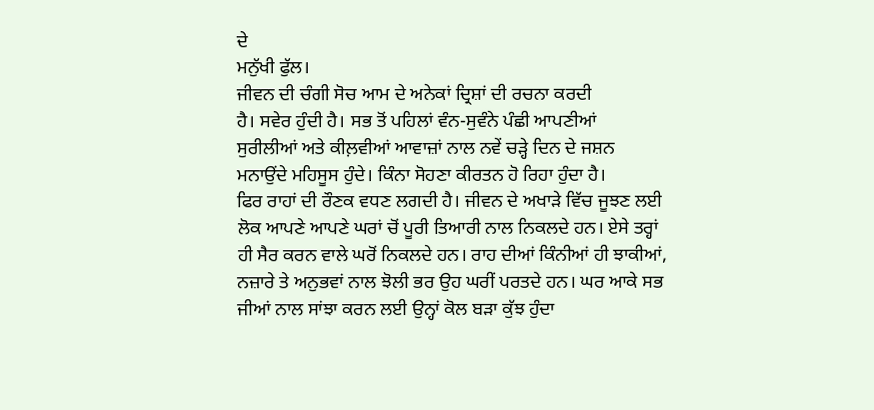ਦੇ
ਮਨੁੱਖੀ ਫੁੱਲ।
ਜੀਵਨ ਦੀ ਚੰਗੀ ਸੋਚ ਆਮ ਦੇ ਅਨੇਕਾਂ ਦ੍ਰਿਸ਼ਾਂ ਦੀ ਰਚਨਾ ਕਰਦੀ
ਹੈ। ਸਵੇਰ ਹੁੰਦੀ ਹੈ। ਸਭ ਤੋਂ ਪਹਿਲਾਂ ਵੰਨ-ਸੁਵੰਨੇ ਪੰਛੀ ਆਪਣੀਆਂ
ਸੁਰੀਲੀਆਂ ਅਤੇ ਕੀਲ਼ਵੀਆਂ ਆਵਾਜ਼ਾਂ ਨਾਲ ਨਵੇਂ ਚੜ੍ਹੇ ਦਿਨ ਦੇ ਜਸ਼ਨ
ਮਨਾਉਂਦੇ ਮਹਿਸੂਸ ਹੁੰਦੇ। ਕਿੰਨਾ ਸੋਹਣਾ ਕੀਰਤਨ ਹੋ ਰਿਹਾ ਹੁੰਦਾ ਹੈ।
ਫਿਰ ਰਾਹਾਂ ਦੀ ਰੌਣਕ ਵਧਣ ਲਗਦੀ ਹੈ। ਜੀਵਨ ਦੇ ਅਖਾੜੇ ਵਿੱਚ ਜੂਝਣ ਲਈ
ਲੋਕ ਆਪਣੇ ਆਪਣੇ ਘਰਾਂ ਚੋਂ ਪੂਰੀ ਤਿਆਰੀ ਨਾਲ ਨਿਕਲਦੇ ਹਨ। ਏਸੇ ਤਰ੍ਹਾਂ
ਹੀ ਸੈਰ ਕਰਨ ਵਾਲੇ ਘਰੋਂ ਨਿਕਲਦੇ ਹਨ। ਰਾਹ ਦੀਆਂ ਕਿੰਨੀਆਂ ਹੀ ਝਾਕੀਆਂ,
ਨਜ਼ਾਰੇ ਤੇ ਅਨੁਭਵਾਂ ਨਾਲ ਝੋਲੀ ਭਰ ਉਹ ਘਰੀਂ ਪਰਤਦੇ ਹਨ। ਘਰ ਆਕੇ ਸਭ
ਜੀਆਂ ਨਾਲ ਸਾਂਝਾ ਕਰਨ ਲਈ ਉਨ੍ਹਾਂ ਕੋਲ ਬੜਾ ਕੁੱਝ ਹੁੰਦਾ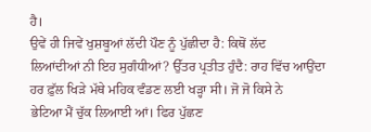ਹੈ।
ਉਵੇਂ ਹੀ ਜਿਵੇਂ ਖੁਸ਼ਬੂਆਂ ਲੱਦੀ ਪੌਣ ਨੂੰ ਪੁੱਛੀਦਾ ਹੈ: ਕਿਥੋਂ ਲੱਦ
ਲਿਆਂਦੀਆਂ ਨੀ ਇਹ ਸੁਗੰਧੀਆਂ? ਉੱਤਰ ਪ੍ਰਤੀਤ ਹੁੰਦੈ: ਰਾਹ ਵਿੱਚ ਆਉਂਦਾ
ਹਰ ਫ਼ੁੱਲ ਖਿੜੇ ਮੱਥੇ ਮਹਿਕ ਵੰਡਣ ਲਈ ਖੜ੍ਹਾ ਸੀ। ਜੋ ਜੋ ਕਿਸੇ ਨੇ
ਭੇਟਿਆ ਮੈਂ ਚੁੱਕ ਲਿਆਈ ਆਂ। ਫਿਰ ਪੁੱਛਣ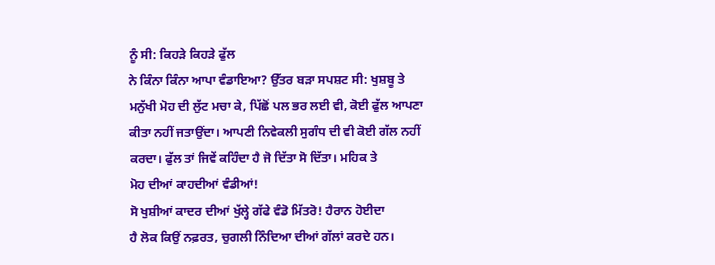ਨੂੰ ਸੀ: ਕਿਹੜੇ ਕਿਹੜੇ ਫੁੱਲ
ਨੇ ਕਿੰਨਾ ਕਿੰਨਾ ਆਪਾ ਵੰਡਾਇਆ? ਉੱਤਰ ਬੜਾ ਸਪਸ਼ਟ ਸੀ: ਖੁਸ਼ਬੂ ਤੇ
ਮਨੁੱਖੀ ਮੋਹ ਦੀ ਲੁੱਟ ਮਚਾ ਕੇ, ਪਿੱਛੋਂ ਪਲ ਭਰ ਲਈ ਵੀ, ਕੋਈ ਫੁੱਲ ਆਪਣਾ
ਕੀਤਾ ਨਹੀਂ ਜਤਾਉਂਦਾ। ਆਪਣੀ ਨਿਵੇਕਲੀ ਸੁਗੰਧ ਦੀ ਵੀ ਕੋਈ ਗੱਲ ਨਹੀਂ
ਕਰਦਾ। ਫੁੱਲ ਤਾਂ ਜਿਵੇਂ ਕਹਿੰਦਾ ਹੈ ਜੋ ਦਿੱਤਾ ਸੋ ਦਿੱਤਾ। ਮਹਿਕ ਤੇ
ਮੋਹ ਦੀਆਂ ਕਾਹਦੀਆਂ ਵੰਡੀਆਂ!
ਸੋ ਖੁਸ਼ੀਆਂ ਕਾਦਰ ਦੀਆਂ ਖੁੱਲ੍ਹੇ ਗੱਫੇ ਵੰਡੋ ਮਿੱਤਰੋ! ਹੈਰਾਨ ਹੋਈਦਾ
ਹੈ ਲੋਕ ਕਿਉਂ ਨਫ਼ਰਤ, ਚੁਗਲੀ ਨਿੰਦਿਆ ਦੀਆਂ ਗੱਲਾਂ ਕਰਦੇ ਹਨ।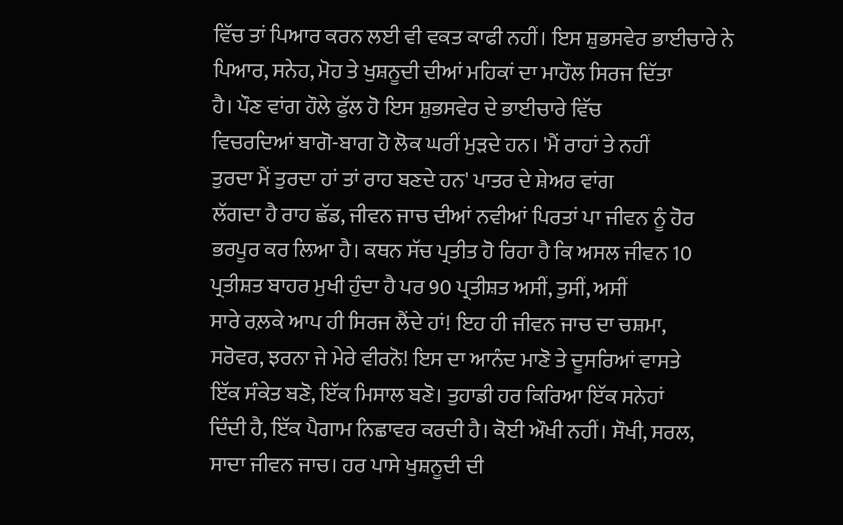ਵਿੱਚ ਤਾਂ ਪਿਆਰ ਕਰਨ ਲਈ ਵੀ ਵਕਤ ਕਾਫੀ ਨਹੀਂ। ਇਸ ਸ਼ੁਭਸਵੇਰ ਭਾਈਚਾਰੇ ਨੇ
ਪਿਆਰ, ਸਨੇਹ, ਮੋਹ ਤੇ ਖੁਸ਼ਨੂਦੀ ਦੀਆਂ ਮਹਿਕਾਂ ਦਾ ਮਾਹੌਲ ਸਿਰਜ ਦਿੱਤਾ
ਹੈ। ਪੌਣ ਵਾਂਗ ਹੌਲੇ ਫੁੱਲ ਹੋ ਇਸ ਸ਼ੁਭਸਵੇਰ ਦੇ ਭਾਈਚਾਰੇ ਵਿੱਚ
ਵਿਚਰਦਿਆਂ ਬਾਗੋ-ਬਾਗ ਹੋ ਲੋਕ ਘਰੀਂ ਮੁੜਦੇ ਹਨ। 'ਮੈਂ ਰਾਹਾਂ ਤੇ ਨਹੀਂ
ਤੁਰਦਾ ਮੈਂ ਤੁਰਦਾ ਹਾਂ ਤਾਂ ਰਾਹ ਬਣਦੇ ਹਨ' ਪਾਤਰ ਦੇ ਸ਼ੇਅਰ ਵਾਂਗ
ਲੱਗਦਾ ਹੈ ਰਾਹ ਛੱਡ, ਜੀਵਨ ਜਾਚ ਦੀਆਂ ਨਵੀਆਂ ਪਿਰਤਾਂ ਪਾ ਜੀਵਨ ਨੂੰ ਹੋਰ
ਭਰਪੂਰ ਕਰ ਲਿਆ ਹੈ। ਕਥਨ ਸੱਚ ਪ੍ਰਤੀਤ ਹੋ ਰਿਹਾ ਹੈ ਕਿ ਅਸਲ ਜੀਵਨ 10
ਪ੍ਰਤੀਸ਼ਤ ਬਾਹਰ ਮੁਖੀ ਹੁੰਦਾ ਹੈ ਪਰ 90 ਪ੍ਰਤੀਸ਼ਤ ਅਸੀਂ, ਤੁਸੀਂ, ਅਸੀਂ
ਸਾਰੇ ਰਲ਼ਕੇ ਆਪ ਹੀ ਸਿਰਜ ਲੈਂਦੇ ਹਾਂ! ਇਹ ਹੀ ਜੀਵਨ ਜਾਚ ਦਾ ਚਸ਼ਮਾ,
ਸਰੋਵਰ, ਝਰਨਾ ਜੇ ਮੇਰੇ ਵੀਰਨੋ! ਇਸ ਦਾ ਆਨੰਦ ਮਾਣੋ ਤੇ ਦੂਸਰਿਆਂ ਵਾਸਤੇ
ਇੱਕ ਸੰਕੇਤ ਬਣੋ, ਇੱਕ ਮਿਸਾਲ ਬਣੋ। ਤੁਹਾਡੀ ਹਰ ਕਿਰਿਆ ਇੱਕ ਸਨੇਹਾਂ
ਦਿੰਦੀ ਹੈ, ਇੱਕ ਪੈਗਾਮ ਨਿਛਾਵਰ ਕਰਦੀ ਹੈ। ਕੋਈ ਔਖੀ ਨਹੀਂ। ਸੌਖੀ, ਸਰਲ,
ਸਾਦਾ ਜੀਵਨ ਜਾਚ। ਹਰ ਪਾਸੇ ਖੁਸ਼ਨੂਦੀ ਦੀ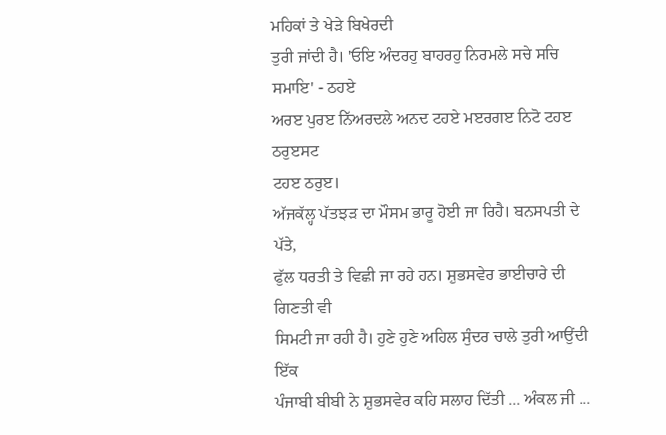ਮਹਿਕਾਂ ਤੇ ਖੇੜੇ ਬਿਖੇਰਦੀ
ਤੁਰੀ ਜਾਂਦੀ ਹੈ। 'ਓਇ ਅੰਦਰਹੁ ਬਾਹਰਹੁ ਨਿਰਮਲੇ ਸਚੇ ਸਚਿ ਸਮਾਇ' - ਠਹਏ
ਅਰੲ ਪੁਰੲ ਨਿੱਅਰਦਲੇ ਅਨਦ ਟਹਏ ਮੲਰਗੲ ਨਿਟੋ ਟਹੲ ਠਰੁੲਸਟ
ਟਹੲ ਠਰੁੲ।
ਅੱਜਕੱਲ੍ਹ ਪੱਤਝੜ ਦਾ ਮੌਸਮ ਭਾਰੂ ਹੋਈ ਜਾ ਰਿਹੈ। ਬਨਸਪਤੀ ਦੇ ਪੱਤੇ,
ਫੁੱਲ ਧਰਤੀ ਤੇ ਵਿਛੀ ਜਾ ਰਹੇ ਹਨ। ਸ਼ੁਭਸਵੇਰ ਭਾਈਚਾਰੇ ਦੀ ਗਿਣਤੀ ਵੀ
ਸਿਮਟੀ ਜਾ ਰਹੀ ਹੈ। ਹੁਣੇ ਹੁਣੇ ਅਹਿਲ ਸੁੰਦਰ ਚਾਲੇ ਤੁਰੀ ਆਉਂਦੀ ਇੱਕ
ਪੰਜਾਬੀ ਬੀਬੀ ਨੇ ਸ਼ੁਭਸਵੇਰ ਕਹਿ ਸਲਾਹ ਦਿੱਤੀ ... ਅੰਕਲ ਜੀ ...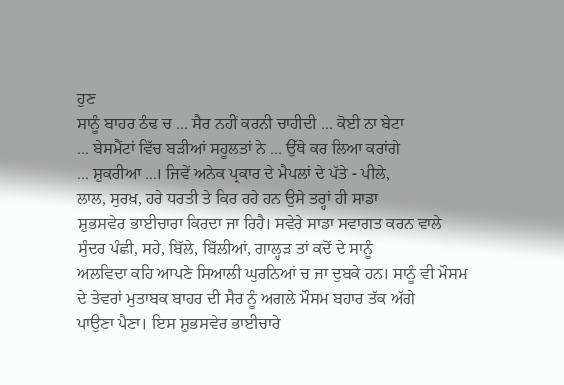ਹੁਣ
ਸਾਨੂੰ ਬਾਹਰ ਠੰਢ ਚ ... ਸੈਰ ਨਹੀਂ ਕਰਨੀ ਚਾਹੀਦੀ ... ਕੋਈ ਨਾ ਬੇਟਾ
... ਬੇਸਮੈਂਟਾਂ ਵਿੱਚ ਬੜੀਆਂ ਸਹੂਲਤਾਂ ਨੇ ... ਉੱਥੇ ਕਰ ਲਿਆ ਕਰਾਂਗੇ
... ਸ਼ੁਕਰੀਆ ...। ਜਿਵੇਂ ਅਨੇਕ ਪ੍ਰਕਾਰ ਦੇ ਮੈਪਲਾਂ ਦੇ ਪੱਤੇ - ਪੀਲੇ,
ਲਾਲ, ਸੁਰਖ਼, ਹਰੇ ਧਰਤੀ ਤੇ ਕਿਰ ਰਹੇ ਹਨ ਉਸੇ ਤਰ੍ਹਾਂ ਹੀ ਸਾਡਾ
ਸ਼ੁਭਸਵੇਰ ਭਾਈਚਾਰਾ ਕਿਰਦਾ ਜਾ ਰਿਹੈ। ਸਵੇਰੇ ਸਾਡਾ ਸਵਾਗਤ ਕਰਨ ਵਾਲੇ
ਸੁੰਦਰ ਪੰਛੀ, ਸਹੇ, ਬਿੱਲੇ, ਬਿੱਲੀਆਂ, ਗਾਲ੍ਹੜ ਤਾਂ ਕਦੋਂ ਦੇ ਸਾਨੂੰ
ਅਲਵਿਦਾ ਕਹਿ ਆਪਣੇ ਸਿਆਲੀ ਘੁਰਨਿਆਂ ਚ ਜਾ ਦੁਬਕੇ ਹਨ। ਸਾਨੂੰ ਵੀ ਮੌਸਮ
ਦੇ ਤੇਵਰਾਂ ਮੁਤਾਬਕ ਬਾਹਰ ਦੀ ਸੈਰ ਨੂੰ ਅਗਲੇ ਮੌਸਮ ਬਹਾਰ ਤੱਕ ਅੱਗੇ
ਪਾਉਣਾ ਪੈਣਾ। ਇਸ ਸ਼ੁਭਸਵੇਰ ਭਾਈਚਾਰੇ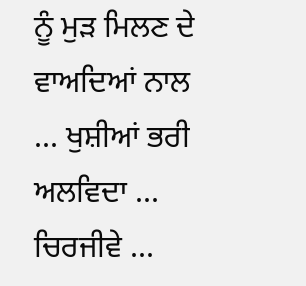ਨੂੰ ਮੁੜ ਮਿਲਣ ਦੇ ਵਾਅਦਿਆਂ ਨਾਲ
... ਖੁਸ਼ੀਆਂ ਭਰੀ ਅਲਵਿਦਾ ... ਚਿਰਜੀਵੇ ...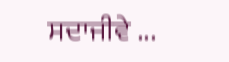ਸਦਾਜੀਵੇ ...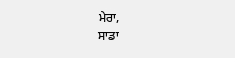ਮੇਰਾ,
ਸਾਡਾ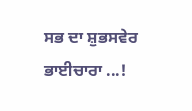ਸਭ ਦਾ ਸ਼ੁਭਸਵੇਰ ਭਾਈਚਾਰਾ ...!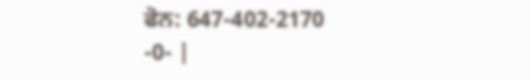ਫੋਨ: 647-402-2170
-0- |